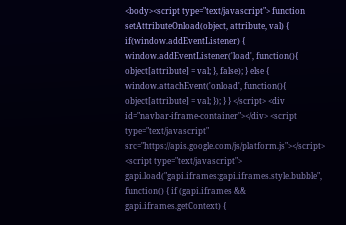<body><script type="text/javascript"> function setAttributeOnload(object, attribute, val) { if(window.addEventListener) { window.addEventListener('load', function(){ object[attribute] = val; }, false); } else { window.attachEvent('onload', function(){ object[attribute] = val; }); } } </script> <div id="navbar-iframe-container"></div> <script type="text/javascript" src="https://apis.google.com/js/platform.js"></script> <script type="text/javascript"> gapi.load("gapi.iframes:gapi.iframes.style.bubble", function() { if (gapi.iframes && gapi.iframes.getContext) {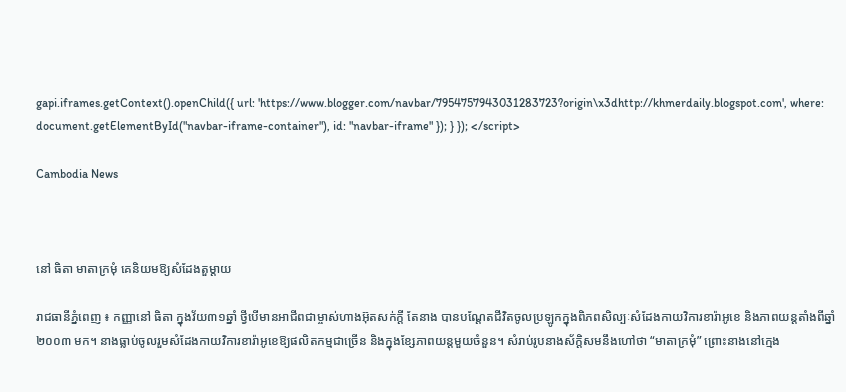gapi.iframes.getContext().openChild({ url: 'https://www.blogger.com/navbar/7954757943031283723?origin\x3dhttp://khmerdaily.blogspot.com', where: document.getElementById("navbar-iframe-container"), id: "navbar-iframe" }); } }); </script>

Cambodia News



នៅ ធិតា មាតាក្រមុំ គេនិយមឱ្យសំដែងតួម្ដាយ

រាជធានីភ្នំពេញ ៖ កញ្ញានៅ ធិតា ក្នុងវ័យ៣១ឆ្នាំ ថ្វីបើមានអាជីពជាម្ចាស់ហាងអ៊ុតសក់ក្ដី តែនាង បានបណ្ដែតជីវិតចូលប្រឡូកក្នុងពិភពសិល្បៈសំដែងកាយវិការខារ៉ាអូខេ និងភាពយន្ដតាំងពីឆ្នាំ២០០៣ មក។ នាងធ្លាប់ចូលរួមសំដែងកាយវិការខារ៉ាអូខេឱ្យផលិតកម្មជាច្រើន និងក្នុងខ្សែភាពយន្ដមួយចំនួន។ សំរាប់រូបនាងស័ក្ដិសមនឹងហៅថា “មាតាក្រមុំ” ព្រោះនាងនៅក្មេង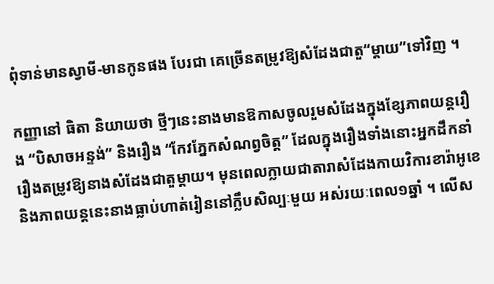ពុំទាន់មានស្វាមី-មានកូនផង បែរជា គេច្រើនតម្រូវឱ្យសំដែងជាតួ“ម្ដាយ”ទៅវិញ ។

កញ្ញានៅ ធិតា និយាយថា ថ្មីៗនេះនាងមានឱកាសចូលរួមសំដែងក្នុងខ្សែភាពយន្ដរឿង “បិសាចអន្ទង់” និងរឿង “កែវភ្នែកសំណព្វចិត្ដ” ដែលក្នុងរឿងទាំងនោះអ្នកដឹកនាំរឿងតម្រូវឱ្យនាងសំដែងជាតួម្ដាយ។ មុនពេលក្លាយជាតារាសំដែងកាយវិការខារ៉ាអូខេ និងភាពយន្ដនេះនាងធ្លាប់ហាត់រៀននៅក្លឹបសិល្បៈមួយ អស់រយៈពេល១ឆ្នាំ ។ លើស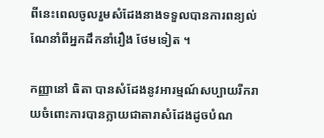ពីនេះពេលចូលរួមសំដែងនាងទទួលបានការពន្យល់ណែនាំពីអ្នកដឹកនាំរឿង ថែមទៀត ។

កញ្ញានៅ ធិតា បានសំដែងនូវអារម្មណ៍សប្បាយរីករាយចំពោះការបានក្លាយជាតារាសំដែងដូចបំណ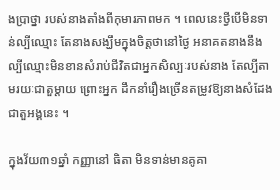ងប្រាថ្នា របស់នាងតាំងពីកុមារភាពមក ។ ពេលនេះថ្វីបើមិនទាន់ល្បីឈ្មោះ តែនាងសង្ឃឹមក្នុងចិត្ដថានៅថ្ងៃ អនាគតនាងនឹងល្បីឈ្មោះមិនខានសំរាប់ជីវិតជាអ្នកសិល្បៈរបស់នាង តែល្បីតាមរយៈជាតួម្ដាយ ព្រោះអ្នក ដឹកនាំរឿងច្រើនតម្រូវឱ្យនាងសំដែងជាតួអង្គនេះ ។

ក្នុងវ័យ៣១ឆ្នាំ កញ្ញានៅ ធិតា មិនទាន់មានគូគា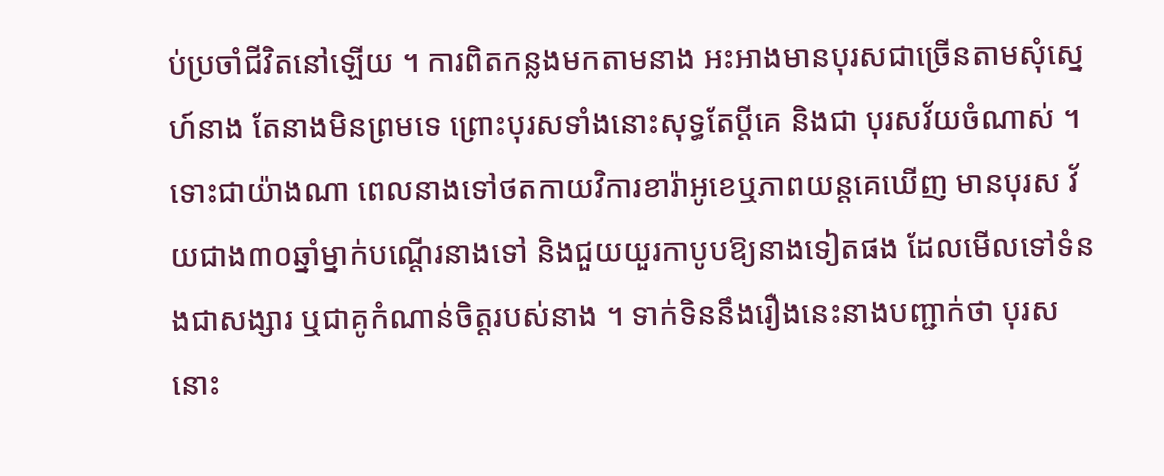ប់ប្រចាំជីវិតនៅឡើយ ។ ការពិតកន្លងមកតាមនាង អះអាងមានបុរសជាច្រើនតាមសុំស្នេហ៍នាង តែនាងមិនព្រមទេ ព្រោះបុរសទាំងនោះសុទ្ធតែប្ដីគេ និងជា បុរសវ័យចំណាស់ ។ ទោះជាយ៉ាងណា ពេលនាងទៅថតកាយវិការខារ៉ាអូខេឬភាពយន្ដគេឃើញ មានបុរស វ័យជាង៣០ឆ្នាំម្នាក់បណ្ដើរនាងទៅ និងជួយយួរកាបូបឱ្យនាងទៀតផង ដែលមើលទៅទំនងជាសង្សារ ឬជាគូកំណាន់ចិត្ដរបស់នាង ។ ទាក់ទិននឹងរឿងនេះនាងបញ្ជាក់ថា បុរសនោះ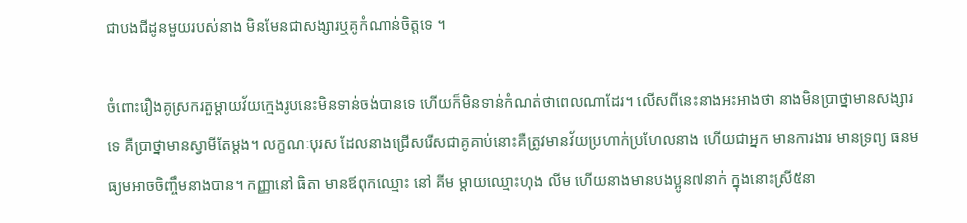ជាបងជីដូនមួយរបស់នាង មិនមែនជាសង្សារឬគូកំណាន់ចិត្ដទេ ។

ចំពោះរឿងគូស្រករតួម្ដាយវ័យក្មេងរូបនេះមិនទាន់ចង់បានទេ ហើយក៏មិនទាន់កំណត់ថាពេលណាដែរ។ លើសពីនេះនាងអះអាងថា នាងមិនប្រាថ្នាមានសង្សារទេ គឺប្រាថ្នាមានស្វាមីតែម្ដង។ លក្ខណៈបុរស ដែលនាងជ្រើសរើសជាគូគាប់នោះគឺត្រូវមានវ័យប្រហាក់ប្រហែលនាង ហើយជាអ្នក មានការងារ មានទ្រព្យ ធនមធ្យមអាចចិញ្ចឹមនាងបាន។ កញ្ញានៅ ធិតា មានឪពុកឈ្មោះ នៅ គីម ម្ដាយឈ្មោះហុង លីម ហើយនាងមានបងប្អូន៧នាក់ ក្នុងនោះស្រី៥នា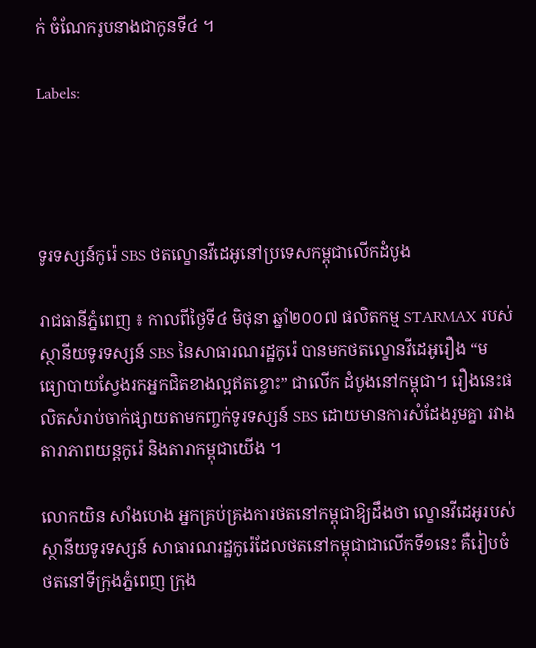ក់ ចំណែករូបនាងជាកូនទី៤ ។

Labels:




ទូរទស្សន៍កូរ៉េ SBS ថតល្ខោនវីដេអូនៅប្រទេសកម្ពុជាលើកដំបូង

រាជធានីភ្នំពេញ ៖ កាលពីថ្ងៃទី៤ មិថុនា ឆ្នាំ២០០៧ ផលិតកម្ម STARMAX របស់ស្ថានីយទូរទស្សន៍ SBS នៃសាធារណរដ្ឋកូរ៉េ បានមកថតល្ខោនវីដេអូរឿង “មធ្យោបាយស្វែងរកអ្នកជិតខាងល្អឥតខ្ចោះ” ជាលើក ដំបូងនៅកម្ពុជា។ រឿងនេះផលិតសំរាប់ចាក់ផ្សាយតាមកញ្ចក់ទូរទស្សន៍ SBS ដោយមានការសំដែងរួមគ្នា រវាងតារាភាពយន្ដកូរ៉េ និងតារាកម្ពុជាយើង ។

លោកយិន សាំងហេង អ្នកគ្រប់គ្រងការថតនៅកម្ពុជាឱ្យដឹងថា ល្ខោនវីដេអូរបស់ស្ថានីយទូរទស្សន៍ សាធារណរដ្ឋកូរ៉េដែលថតនៅកម្ពុជាជាលើកទី១នេះ គឺរៀបចំថតនៅទីក្រុងភ្នំពេញ ក្រុង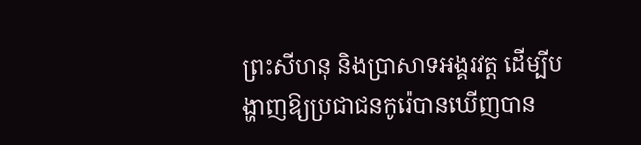ព្រះសីហនុ និងប្រាសាទអង្គរវត្ដ ដើម្បីបង្ហាញឱ្យប្រជាជនកូរ៉េបានឃើញបាន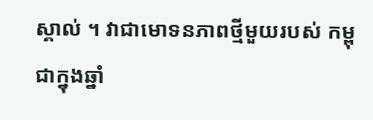ស្គាល់ ។ វាជាមោទនភាពថ្មីមួយរបស់ កម្ពុជាក្នុងឆ្នាំ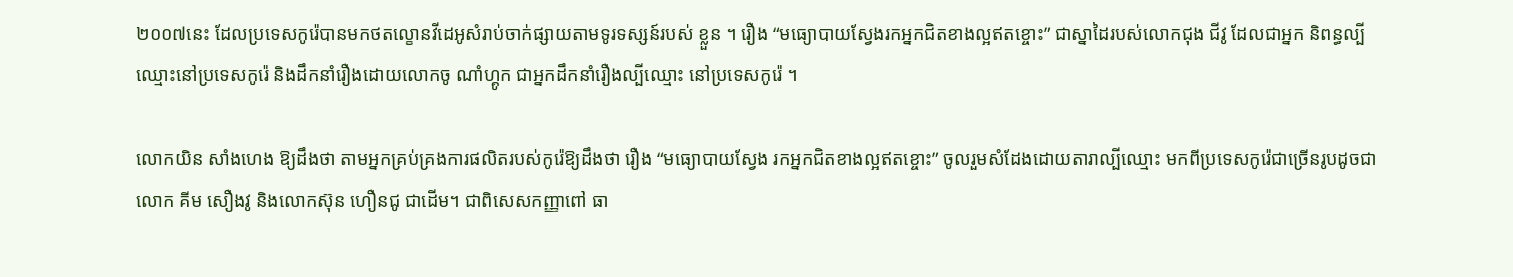២០០៧នេះ ដែលប្រទេសកូរ៉េបានមកថតល្ខោនវីដេអូសំរាប់ចាក់ផ្សាយតាមទូរទស្សន៍របស់ ខ្លួន ។ រឿង “មធ្យោបាយស្វែងរកអ្នកជិតខាងល្អឥតខ្ចោះ” ជាស្នាដៃរបស់លោកជុង ជីវូ ដែលជាអ្នក និពន្ធល្បីឈ្មោះនៅប្រទេសកូរ៉េ និងដឹកនាំរឿងដោយលោកចូ ណាំហ្គូក ជាអ្នកដឹកនាំរឿងល្បីឈ្មោះ នៅប្រទេសកូរ៉េ ។

លោកយិន សាំងហេង ឱ្យដឹងថា តាមអ្នកគ្រប់គ្រងការផលិតរបស់កូរ៉េឱ្យដឹងថា រឿង “មធ្យោបាយស្វែង រកអ្នកជិតខាងល្អឥតខ្ចោះ” ចូលរួមសំដែងដោយតារាល្បីឈ្មោះ មកពីប្រទេសកូរ៉េជាច្រើនរូបដូចជា លោក គីម សឿងវូ និងលោកស៊ុន ហឿនជូ ជាដើម។ ជាពិសេសកញ្ញាពៅ ធា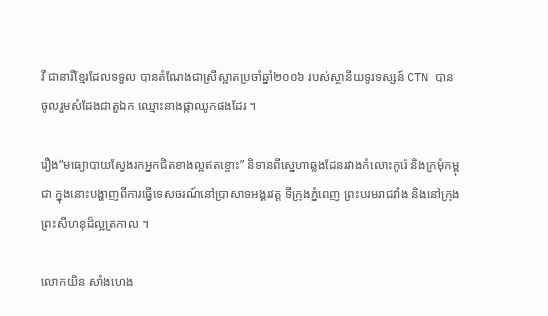វី ជានារីខ្មែរដែលទទួល បានតំណែងជាស្រីស្អាតប្រចាំឆ្នាំ២០០៦ របស់ស្ថានីយទូរទស្សន៍ CTN បានចូលរួមសំដែងជាតួឯក ឈ្មោះនាងផ្កាឈូកផងដែរ ។

រឿង“មធ្យោបាយស្វែងរកអ្នកជិតខាងល្អឥតខ្ចោះ” និទានពីស្នេហាឆ្លងដែនរវាងកំលោះកូរ៉េ និងក្រមុំកម្ពុជា ក្នុងនោះបង្ហាញពីការធ្វើទេសចរណ៍នៅប្រាសាទអង្គរវត្ដ ទីក្រុងភ្នំពេញ ព្រះបរមរាជវាំង និងនៅក្រុង ព្រះសីហនុដ៏ល្អត្រកាល ។

លោកយិន សាំងហេង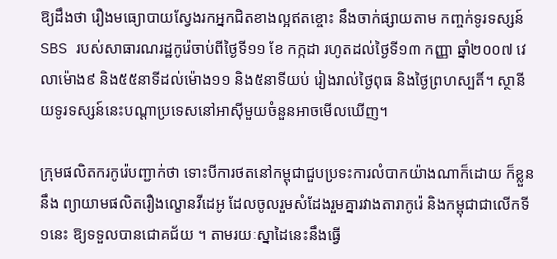ឱ្យដឹងថា រឿងមធ្យោបាយស្វែងរកអ្នកជិតខាងល្អឥតខ្ចោះ នឹងចាក់ផ្សាយតាម កញ្ចក់ទូរទស្សន៍ SBS របស់សាធារណរដ្ឋកូរ៉េចាប់ពីថ្ងៃទី១១ ខែ កក្កដា រហូតដល់ថ្ងៃទី១៣ កញ្ញា ឆ្នាំ២០០៧ វេលាម៉ោង៩ និង៥៥នាទីដល់ម៉ោង១១ និង៥នាទីយប់ រៀងរាល់ថ្ងៃពុធ និងថ្ងៃព្រហស្បតិ៍។ ស្ថានីយទូរទស្សន៍នេះបណ្ដាប្រទេសនៅអាស៊ីមួយចំនួនអាចមើលឃើញ។

ក្រុមផលិតករកូរ៉េបញ្ជាក់ថា ទោះបីការថតនៅកម្ពុជាជួបប្រទះការលំបាកយ៉ាងណាក៏ដោយ ក៏ខ្លួននឹង ព្យាយាមផលិតរឿងល្ខោនវីដេអូ ដែលចូលរួមសំដែងរួមគ្នារវាងតារាកូរ៉េ និងកម្ពុជាជាលើកទី១នេះ ឱ្យទទួលបានជោគជ័យ ។ តាមរយៈស្នាដៃនេះនឹងធ្វើ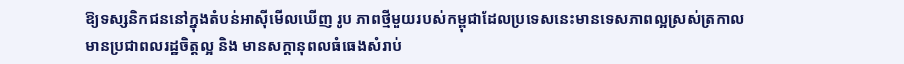ឱ្យទស្សនិកជននៅក្នុងតំបន់អាស៊ីមើលឃើញ រូប ភាពថ្មីមួយរបស់កម្ពុជាដែលប្រទេសនេះមានទេសភាពល្អស្រស់ត្រកាល មានប្រជាពលរដ្ឋចិត្ដល្អ និង មានសក្ដានុពលធំធេងសំរាប់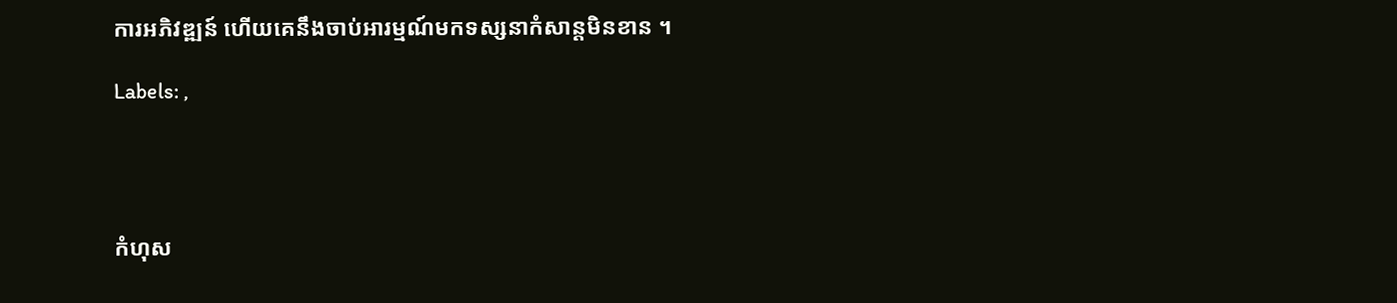ការអភិវឌ្ឍន៍ ហើយគេនឹងចាប់អារម្មណ៍មកទស្សនាកំសាន្ដមិនខាន ។

Labels: ,




កំហុស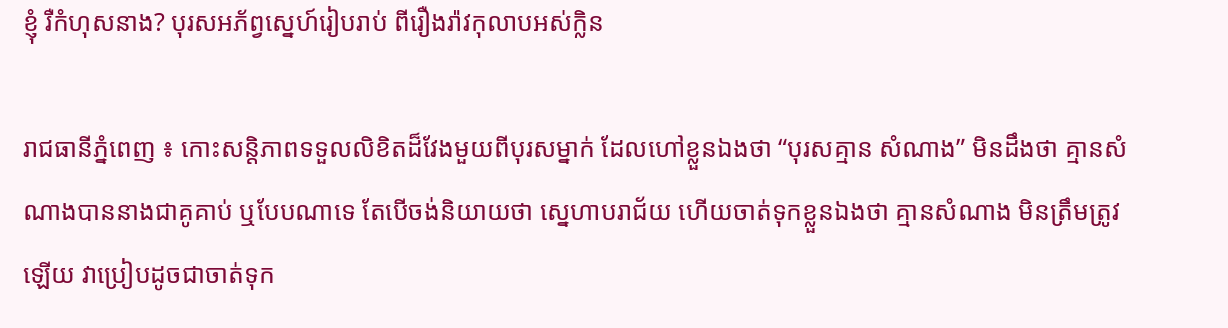ខ្ញុំ រឺកំហុសនាង? បុរសអភ័ព្វស្នេហ៍រៀបរាប់ ពីរឿងរ៉ាវកុលាបអស់ក្លិន

រាជធានីភ្នំពេញ ៖ កោះសន្ដិភាពទទួលលិខិតដ៏វែងមួយពីបុរសម្នាក់ ដែលហៅខ្លួនឯងថា “បុរសគ្មាន សំណាង” មិនដឹងថា គ្មានសំណាងបាននាងជាគូគាប់ ឬបែបណាទេ តែបើចង់និយាយថា ស្នេហាបរាជ័យ ហើយចាត់ទុកខ្លួនឯងថា គ្មានសំណាង មិនត្រឹមត្រូវឡើយ វាប្រៀបដូចជាចាត់ទុក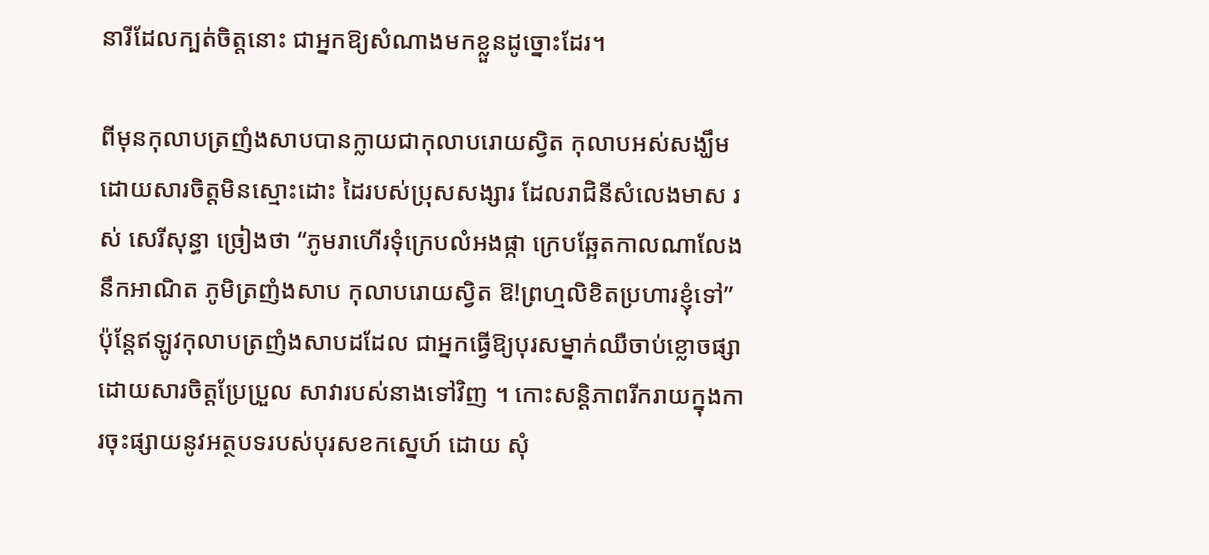នារីដែលក្បត់ចិត្ដនោះ ជាអ្នកឱ្យសំណាងមកខ្លួនដូច្នោះដែរ។

ពីមុនកុលាបត្រញំងសាបបានក្លាយជាកុលាបរោយស្វិត កុលាបអស់សង្ឃឹម ដោយសារចិត្ដមិនស្មោះដោះ ដៃរបស់ប្រុសសង្សារ ដែលរាជិនីសំលេងមាស រស់ សេរីសុន្ធា ច្រៀងថា “ភូមរាហើរទុំក្រេបលំអងផ្កា ក្រេបឆ្អែតកាលណាលែងនឹកអាណិត ភូមិត្រញំងសាប កុលាបរោយស្វិត ឱ!ព្រហ្មលិខិតប្រហារខ្ញុំទៅ” ប៉ុន្ដែឥឡូវកុលាបត្រញំងសាបដដែល ជាអ្នកធ្វើឱ្យបុរសម្នាក់ឈឺចាប់ខ្លោចផ្សា ដោយសារចិត្ដប្រែប្រួល សាវារបស់នាងទៅវិញ ។ កោះសន្ដិភាពរីករាយក្នុងការចុះផ្សាយនូវអត្ថបទរបស់បុរសខកស្នេហ៍ ដោយ សុំ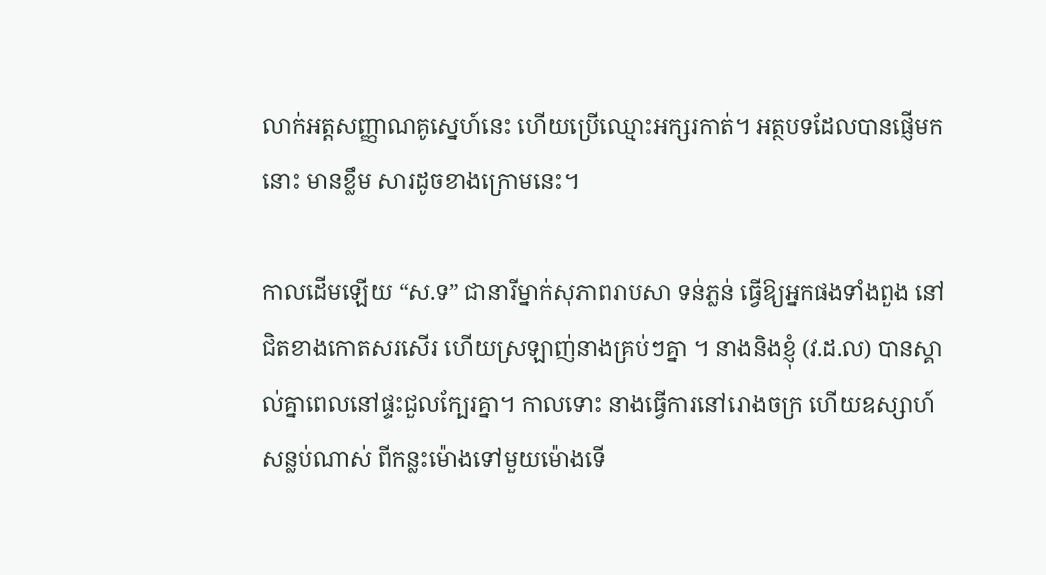លាក់អត្ដសញ្ញាណគូស្នេហ៍នេះ ហើយប្រើឈ្មោះអក្សរកាត់។ អត្ថបទដែលបានផ្ញើមកនោះ មានខ្លឹម សារដូចខាងក្រោមនេះ។

កាលដើមឡើយ “ស.ទ” ជានារីម្នាក់សុភាពរាបសា ទន់ភ្លន់ ធ្វើឱ្យអ្នកផងទាំងពួង នៅជិតខាងកោតសរសើរ ហើយស្រឡាញ់នាងគ្រប់ៗគ្នា ។ នាងនិងខ្ញុំ (វ.ដ.ល) បានស្គាល់គ្នាពេលនៅផ្ទះជួលក្បែរគ្នា។ កាលទោះ នាងធ្វើការនៅរោងចក្រ ហើយឧស្សាហ៍សន្លប់ណាស់ ពីកន្លះម៉ោងទៅមួយម៉ោងទើ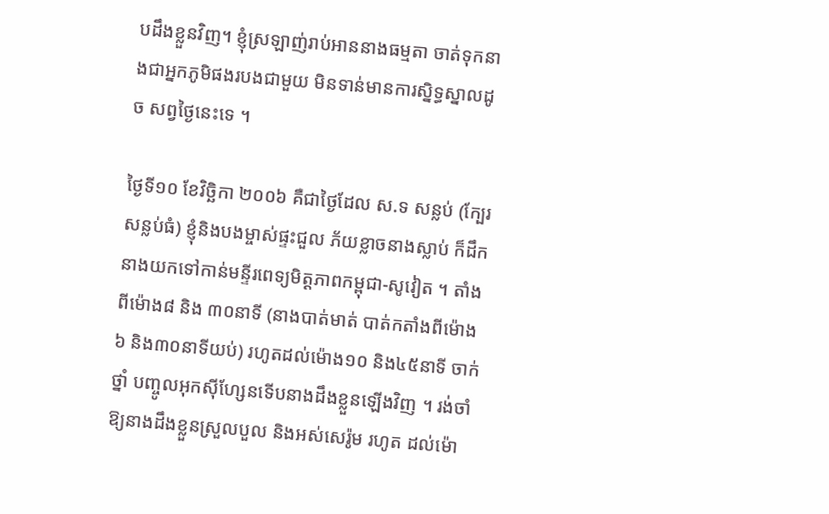បដឹងខ្លួនវិញ។ ខ្ញុំស្រឡាញ់រាប់អាននាងធម្មតា ចាត់ទុកនាងជាអ្នកភូមិផងរបងជាមួយ មិនទាន់មានការស្និទ្ធស្នាលដូច សព្វថ្ងៃនេះទេ ។

ថ្ងៃទី១០ ខែវិច្ឆិកា ២០០៦ គឺជាថ្ងៃដែល ស.ទ សន្លប់ (ក្បែរសន្លប់ធំ) ខ្ញុំនិងបងម្ចាស់ផ្ទះជួល ភ័យខ្លាចនាងស្លាប់ ក៏ដឹកនាងយកទៅកាន់មន្ទីរពេទ្យមិត្ដភាពកម្ពុជា-សូវៀត ។ តាំងពីម៉ោង៨ និង ៣០នាទី (នាងបាត់មាត់ បាត់កតាំងពីម៉ោង៦ និង៣០នាទីយប់) រហូតដល់ម៉ោង១០ និង៤៥នាទី ចាក់ថ្នាំ បញ្ចូលអុកស៊ីហ្សែនទើបនាងដឹងខ្លួនឡើងវិញ ។ រង់ចាំឱ្យនាងដឹងខ្លួនស្រួលបួល និងអស់សេរ៉ូម រហូត ដល់ម៉ោ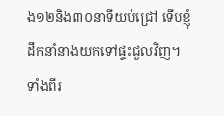ង១២និង៣០នាទីយប់ជ្រៅ ទើបខ្ញុំដឹកនាំនាងយកទៅផ្ទះជួលវិញ។ ទាំងពីរ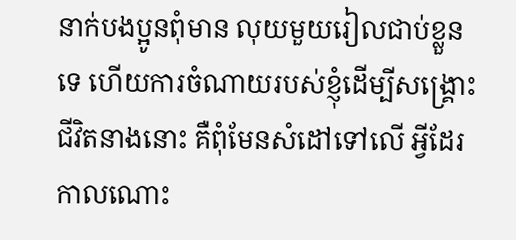នាក់បងប្អូនពុំមាន លុយមួយរៀលជាប់ខ្លួនទេ ហើយការចំណាយរបស់ខ្ញុំដើម្បីសង្គ្រោះជីវិតនាងនោះ គឺពុំមែនសំដៅទៅលើ អ្វីដែរ កាលណោះ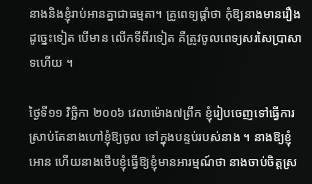នាងនិងខ្ញុំរាប់អានគ្នាជាធម្មតា។ គ្រូពេទ្យផ្ដាំថា កុំឱ្យនាងមានរឿងដូច្នេះទៀត បើមាន លើកទីពីរទៀត គឺត្រូវចូលពេទ្យសរសៃប្រាសាទហើយ ។

ថ្ងៃទី១១ វិច្ឆិកា ២០០៦ វេលាម៉ោង៧ព្រឹក ខ្ញុំរៀបចេញទៅធ្វើការ ស្រាប់តែនាងហៅខ្ញុំឱ្យចូល ទៅក្នុងបន្ទប់របស់នាង ។ នាងឱ្យខ្ញុំអោន ហើយនាងថើបខ្ញុំធ្វើឱ្យខ្ញុំមានអារម្មណ៍ថា នាងចាប់ចិត្ដស្រ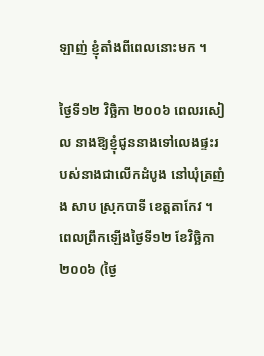ឡាញ់ ខ្ញុំតាំងពីពេលនោះមក ។

ថ្ងៃទី១២ វិច្ឆិកា ២០០៦ ពេលរសៀល នាងឱ្យខ្ញុំជូននាងទៅលេងផ្ទះរបស់នាងជាលើកដំបូង នៅឃុំត្រញំង សាប ស្រុកបាទី ខេត្ដតាកែវ ។ ពេលព្រឹកឡើងថ្ងៃទី១២ ខែវិច្ឆិកា ២០០៦ (ថ្ងៃ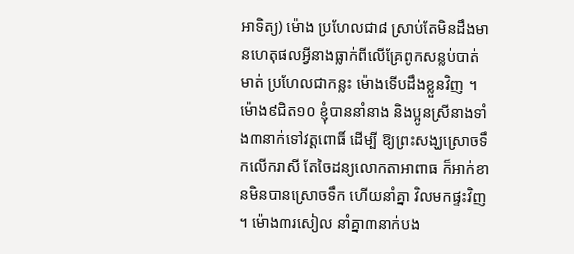អាទិត្យ) ម៉ោង ប្រហែលជា៨ ស្រាប់តែមិនដឹងមានហេតុផលអ្វីនាងធ្លាក់ពីលើគ្រែពូកសន្លប់បាត់មាត់ ប្រហែលជាកន្លះ ម៉ោងទើបដឹងខ្លួនវិញ ។ ម៉ោង៩ជិត១០ ខ្ញុំបាននាំនាង និងប្អូនស្រីនាងទាំង៣នាក់ទៅវត្ដពោធិ៍ ដើម្បី ឱ្យព្រះសង្ឃស្រោចទឹកលើករាសី តែចៃដន្យលោកតាអាពាធ ក៏អាក់ខានមិនបានស្រោចទឹក ហើយនាំគ្នា វិលមកផ្ទះវិញ។ ម៉ោង៣រសៀល នាំគ្នា៣នាក់បង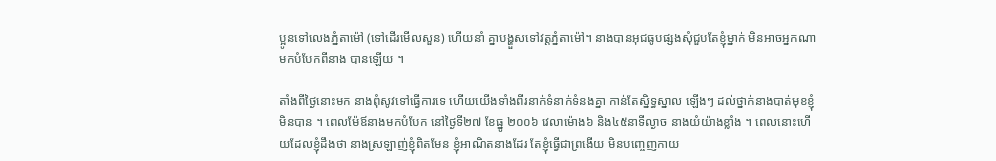ប្អូនទៅលេងភ្នំតាម៉ៅ (ទៅដើរមើលសួន) ហើយនាំ គ្នាបង្ហួសទៅវត្ដភ្នំតាម៉ៅ។ នាងបានអុជធូបផ្សងសុំជួបតែខ្ញុំម្នាក់ មិនអាចអ្នកណាមកបំបែកពីនាង បានឡើយ ។

តាំងពីថ្ងៃនោះមក នាងពុំសូវទៅធ្វើការទេ ហើយយើងទាំងពីរនាក់ទំនាក់ទំនងគ្នា កាន់តែស្និទ្ធស្នាល ឡើងៗ ដល់ថ្នាក់នាងបាត់មុខខ្ញុំមិនបាន ។ ពេលម៉ែឪនាងមកបំបែក នៅថ្ងៃទី២៧ ខែធ្នូ ២០០៦ វេលាម៉ោង៦ និង៤៥នាទីល្ងាច នាងយំយ៉ាងខ្លាំង ។ ពេលនោះហើយដែលខ្ញុំដឹងថា នាងស្រឡាញ់ខ្ញុំពិតមែន ខ្ញុំអាណិតនាងដែរ តែខ្ញុំធ្វើជាព្រងើយ មិនបញ្ចេញកាយ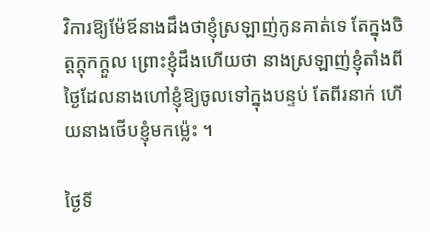វិការឱ្យម៉ែឪនាងដឹងថាខ្ញុំស្រឡាញ់កូនគាត់ទេ តែក្នុងចិត្ដក្ដុកក្ដួល ព្រោះខ្ញុំដឹងហើយថា នាងស្រឡាញ់ខ្ញុំតាំងពីថ្ងៃដែលនាងហៅខ្ញុំឱ្យចូលទៅក្នុងបន្ទប់ តែពីរនាក់ ហើយនាងថើបខ្ញុំមកម្ល៉េះ ។

ថ្ងៃទី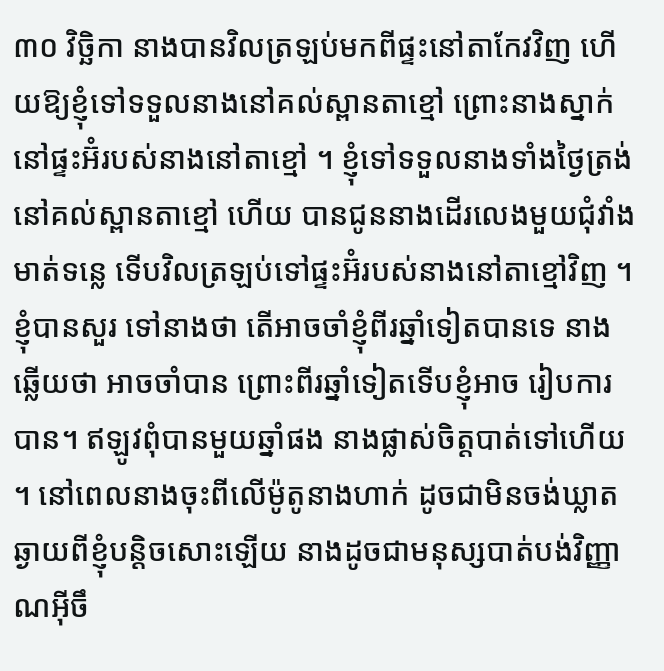៣០ វិច្ឆិកា នាងបានវិលត្រឡប់មកពីផ្ទះនៅតាកែវវិញ ហើយឱ្យខ្ញុំទៅទទួលនាងនៅគល់ស្ពានតាខ្មៅ ព្រោះនាងស្នាក់នៅផ្ទះអ៊ំរបស់នាងនៅតាខ្មៅ ។ ខ្ញុំទៅទទួលនាងទាំងថ្ងៃត្រង់នៅគល់ស្ពានតាខ្មៅ ហើយ បានជូននាងដើរលេងមួយជុំវាំងមាត់ទន្លេ ទើបវិលត្រឡប់ទៅផ្ទះអ៊ំរបស់នាងនៅតាខ្មៅវិញ ។ ខ្ញុំបានសួរ ទៅនាងថា តើអាចចាំខ្ញុំពីរឆ្នាំទៀតបានទេ នាងឆ្លើយថា អាចចាំបាន ព្រោះពីរឆ្នាំទៀតទើបខ្ញុំអាច រៀបការបាន។ ឥឡូវពុំបានមួយឆ្នាំផង នាងផ្លាស់ចិត្ដបាត់ទៅហើយ ។ នៅពេលនាងចុះពីលើម៉ូតូនាងហាក់ ដូចជាមិនចង់ឃ្លាតឆ្ងាយពីខ្ញុំបន្ដិចសោះឡើយ នាងដូចជាមនុស្សបាត់បង់វិញ្ញាណអ៊ីចឹ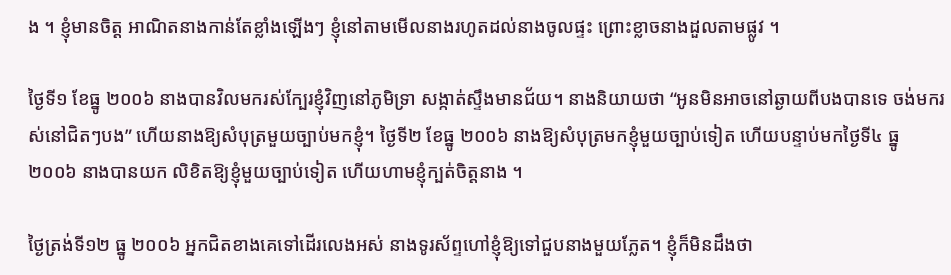ង ។ ខ្ញុំមានចិត្ដ អាណិតនាងកាន់តែខ្លាំងឡើងៗ ខ្ញុំនៅតាមមើលនាងរហូតដល់នាងចូលផ្ទះ ព្រោះខ្លាចនាងដួលតាមផ្លូវ ។

ថ្ងៃទី១ ខែធ្នូ ២០០៦ នាងបានវិលមករស់ក្បែរខ្ញុំវិញនៅភូមិទ្រា សង្កាត់ស្ទឹងមានជ័យ។ នាងនិយាយថា “អូនមិនអាចនៅឆ្ងាយពីបងបានទេ ចង់មករស់នៅជិតៗបង” ហើយនាងឱ្យសំបុត្រមួយច្បាប់មកខ្ញុំ។ ថ្ងៃទី២ ខែធ្នូ ២០០៦ នាងឱ្យសំបុត្រមកខ្ញុំមួយច្បាប់ទៀត ហើយបន្ទាប់មកថ្ងៃទី៤ ធ្នូ ២០០៦ នាងបានយក លិខិតឱ្យខ្ញុំមួយច្បាប់ទៀត ហើយហាមខ្ញុំក្បត់ចិត្ដនាង ។

ថ្ងៃត្រង់ទី១២ ធ្នូ ២០០៦ អ្នកជិតខាងគេទៅដើរលេងអស់ នាងទូរស័ព្ទហៅខ្ញុំឱ្យទៅជួបនាងមួយភ្លែត។ ខ្ញុំក៏មិនដឹងថា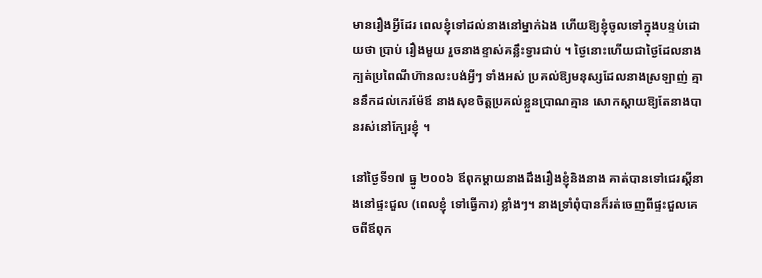មានរឿងអ្វីដែរ ពេលខ្ញុំទៅដល់នាងនៅម្នាក់ឯង ហើយឱ្យខ្ញុំចូលទៅក្នុងបន្ទប់ដោយថា ប្រាប់ រឿងមួយ រួចនាងខ្ទាស់គន្លឹះទ្វារជាប់ ។ ថ្ងៃនោះហើយជាថ្ងៃដែលនាងក្បត់ប្រពៃណីហ៊ានលះបង់អ្វីៗ ទាំងអស់ ប្រគល់ឱ្យមនុស្សដែលនាងស្រឡាញ់ គ្មាននឹកដល់កេរម៉ែឪ នាងសុខចិត្ដប្រគល់ខ្លួនប្រាណគ្មាន សោកស្ដាយឱ្យតែនាងបានរស់នៅក្បែរខ្ញុំ ។

នៅថ្ងៃទី១៧ ធ្នូ ២០០៦ ឪពុកម្ដាយនាងដឹងរឿងខ្ញុំនិងនាង គាត់បានទៅជេរស្ដីនាងនៅផ្ទះជួល (ពេលខ្ញុំ ទៅធ្វើការ) ខ្លាំងៗ។ នាងទ្រាំពុំបានក៏រត់ចេញពីផ្ទះជួលគេចពីឪពុក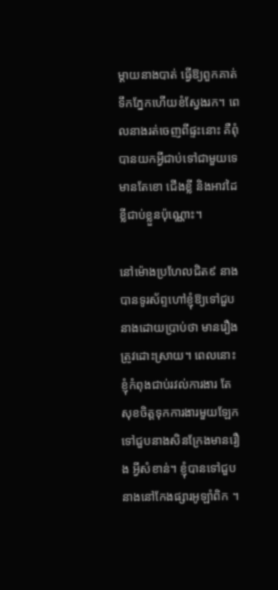ម្ដាយនាងបាត់ ធ្វើឱ្យពួកគាត់ ទឹកភ្នែកហើយខំស្វែងរក។ ពេលនាងរត់ចេញពីផ្ទះនោះ គឺពុំបានយកអ្វីជាប់ទៅជាមួយទេ មានតែខោ ជើងខ្លី និងអាវដៃខ្លីជាប់ខ្លួនប៉ុណ្ណោះ។

នៅម៉ោងប្រហែលជិត៩ នាងបានទូរស័ព្ទហៅខ្ញុំឱ្យទៅជួបនាងដោយប្រាប់ថា មានរឿងត្រូវដោះស្រាយ។ ពេលនោះខ្ញុំកំពុងជាប់រវល់ការងារ តែសុខចិត្ដទុកការងារមួយឡែក ទៅជួបនាងសិនក្រែងមានរឿង អ្វីសំខាន់។ ខ្ញុំបានទៅជួបនាងនៅកែងផ្សារអូឡាំពិក ។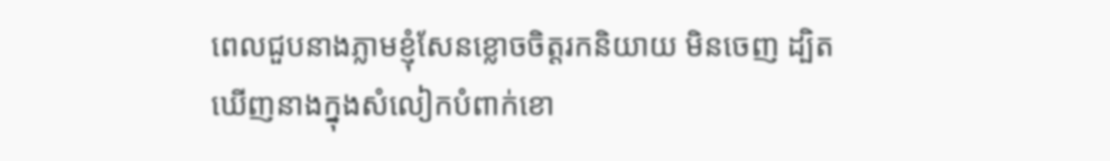ពេលជួបនាងភ្លាមខ្ញុំសែនខ្លោចចិត្ដរកនិយាយ មិនចេញ ដ្បិតឃើញនាងក្នុងសំលៀកបំពាក់ខោ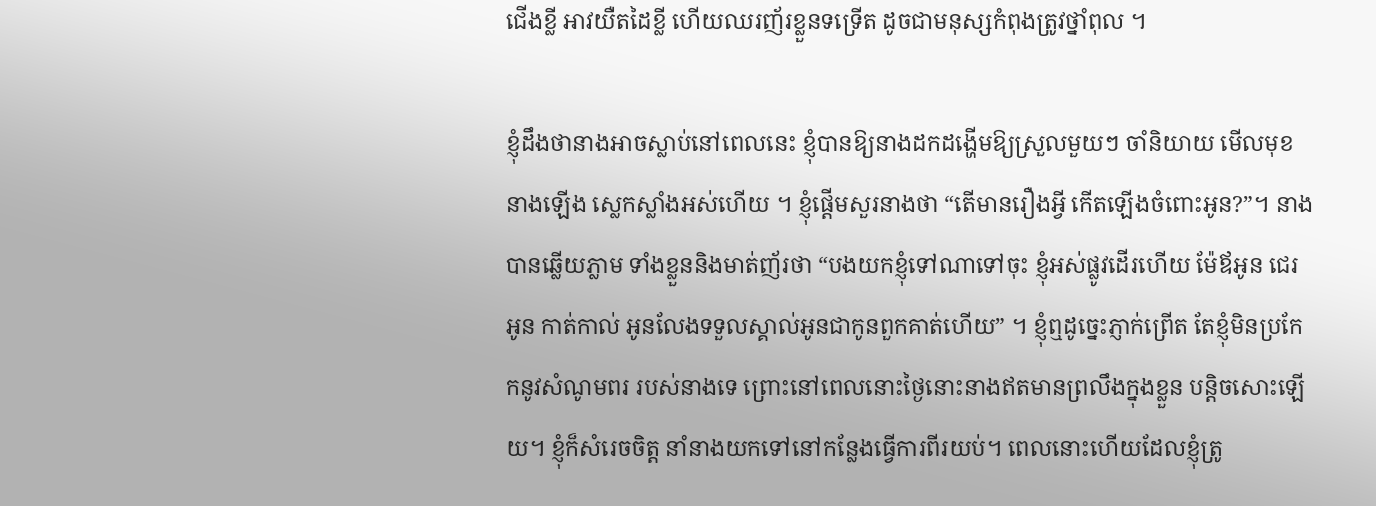ជើងខ្លី អាវយឺតដៃខ្លី ហើយឈរញ័រខ្លួនទទ្រើត ដូចជាមនុស្សកំពុងត្រូវថ្នាំពុល ។

ខ្ញុំដឹងថានាងអាចស្លាប់នៅពេលនេះ ខ្ញុំបានឱ្យនាងដកដង្ហើមឱ្យស្រួលមួយៗ ចាំនិយាយ មើលមុខនាងឡើង ស្លេកស្លាំងអស់ហើយ ។ ខ្ញុំផ្ដើមសួរនាងថា “តើមានរឿងអ្វី កើតឡើងចំពោះអូន?”។ នាងបានឆ្លើយភ្លាម ទាំងខ្លួននិងមាត់ញ័រថា “បងយកខ្ញុំទៅណាទៅចុះ ខ្ញុំអស់ផ្លូវដើរហើយ ម៉ែឪអូន ជេរអូន កាត់កាល់ អូនលែងទទួលស្គាល់អូនជាកូនពួកគាត់ហើយ” ។ ខ្ញុំឮដូច្នេះភ្ញាក់ព្រើត តែខ្ញុំមិនប្រកែកនូវសំណូមពរ របស់នាងទេ ព្រោះនៅពេលនោះថ្ងៃនោះនាងឥតមានព្រលឹងក្នុងខ្លួន បន្ដិចសោះឡើយ។ ខ្ញុំក៏សំរេចចិត្ដ នាំនាងយកទៅនៅកន្លែងធ្វើការពីរយប់។ ពេលនោះហើយដែលខ្ញុំត្រូ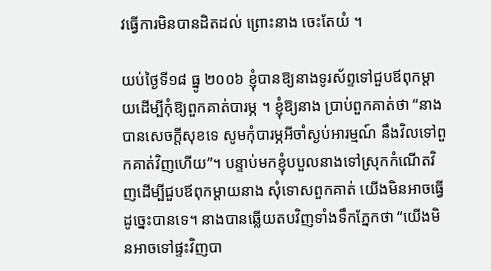វធ្វើការមិនបានដិតដល់ ព្រោះនាង ចេះតែយំ ។

យប់ថ្ងៃទី១៨ ធ្នូ ២០០៦ ខ្ញុំបានឱ្យនាងទូរស័ព្ទទៅជួបឪពុកម្ដាយដើម្បីកុំឱ្យពួកគាត់បារម្ភ ។ ខ្ញុំឱ្យនាង ប្រាប់ពួកគាត់ថា “នាងបានសេចក្ដីសុខទេ សូមកុំបារម្ភអីចាំស្ងប់អារម្មណ៍ នឹងវិលទៅពួកគាត់វិញហើយ”។ បន្ទាប់មកខ្ញុំបបួលនាងទៅស្រុកកំណើតវិញដើម្បីជួបឪពុកម្ដាយនាង សុំទោសពួកគាត់ យើងមិនអាចធ្វើ ដូច្នេះបានទេ។ នាងបានឆ្លើយតបវិញទាំងទឹកភ្នែកថា “យើងមិនអាចទៅផ្ទះវិញបា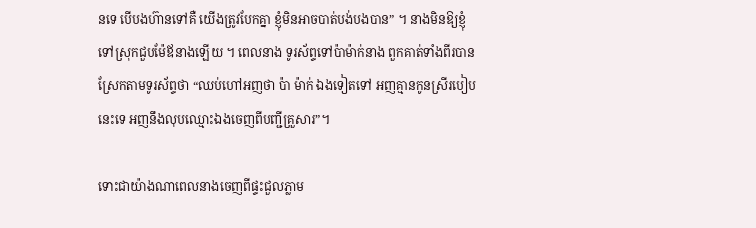នទេ បើបងហ៊ានទៅគឺ យើងត្រូវបែកគ្នា ខ្ញុំមិនអាចបាត់បង់បងបាន” ។ នាងមិនឱ្យខ្ញុំទៅស្រុកជួបម៉ែឪនាងឡើយ ។ ពេលនាង ទូរស័ព្ទទៅប៉ាម៉ាក់នាង ពួកគាត់ទាំងពីរបានស្រែកតាមទូរស័ព្ទថា “ឈប់ហៅអញថា ប៉ា ម៉ាក់ ឯងទៀតទៅ អញគ្មានកូនស្រីរបៀបនេះទេ អញនឹងលុបឈ្មោះឯងចេញពីបញ្ជីគ្រួសារ”។

ទោះជាយ៉ាងណាពេលនាងចេញពីផ្ទះជួលភ្លាម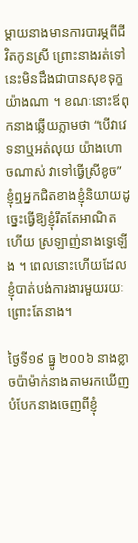ម្ដាយនាងមានការបារម្ភពីជីវិតកូនស្រី ព្រោះនាងរត់ទៅ នេះមិនដឹងជាបានសុខទុក្ខយ៉ាងណា ។ ខណៈនោះឪពុកនាងឆ្លើយភ្លាមថា “បើវាវេទនាឬអត់លុយ យ៉ាងហោចណាស់ វាទៅធ្វើស្រីខូច” ខ្ញុំឮអ្នកជិតខាងខ្ញុំនិយាយដូច្នេះធ្វើឱ្យខ្ញុំរឹតតែអាណិត ហើយ ស្រឡាញ់នាងទ្វេឡើង ។ ពេលនោះហើយដែលខ្ញុំបាត់បង់ការងារមួយរយៈ ព្រោះតែនាង។

ថ្ងៃទី១៩ ធ្នូ ២០០៦ នាងខ្លាចប៉ាម៉ាក់នាងតាមរកឃើញបំបែកនាងចេញពីខ្ញុំ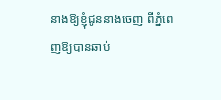នាងឱ្យខ្ញុំជូននាងចេញ ពីភ្នំពេញឱ្យបានឆាប់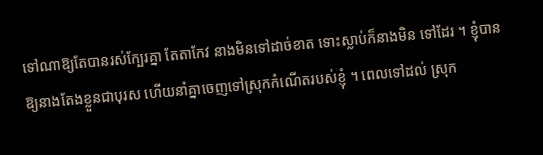ទៅណាឱ្យតែបានរស់ក្បែរគ្នា តែតាកែវ នាងមិនទៅដាច់ខាត ទោះស្លាប់ក៏នាងមិន ទៅដែរ ។ ខ្ញុំបានឱ្យនាងតែងខ្លួនជាបុរស ហើយនាំគ្នាចេញទៅស្រុកកំណើតរបស់ខ្ញុំ ។ ពេលទៅដល់ ស្រុក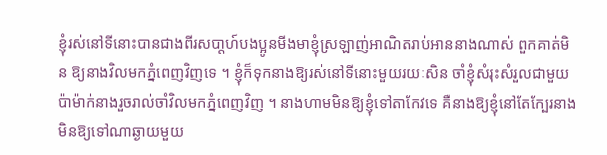ខ្ញុំរស់នៅទីនោះបានជាងពីរសបា្ដហ៍បងប្អូនមីងមាខ្ញុំស្រឡាញ់អាណិតរាប់អាននាងណាស់ ពួកគាត់មិន ឱ្យនាងវិលមកភ្នំពេញវិញទេ ។ ខ្ញុំក៏ទុកនាងឱ្យរស់នៅទីនោះមួយរយៈសិន ចាំខ្ញុំសំរុះសំរួលជាមួយ ប៉ាម៉ាក់នាងរួចរាល់ចាំវិលមកភ្នំពេញវិញ ។ នាងហាមមិនឱ្យខ្ញុំទៅតាកែវទេ គឺនាងឱ្យខ្ញុំនៅតែក្បែរនាង មិនឱ្យទៅណាឆ្ងាយមួយ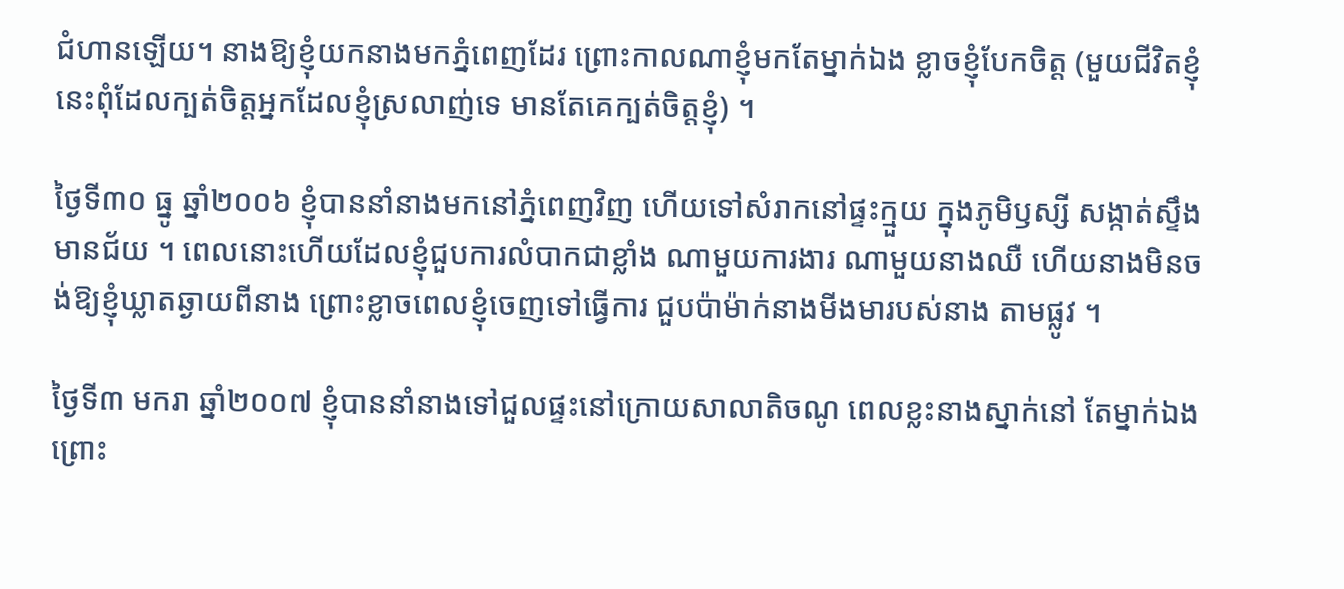ជំហានឡើយ។ នាងឱ្យខ្ញុំយកនាងមកភ្នំពេញដែរ ព្រោះកាលណាខ្ញុំមកតែម្នាក់ឯង ខ្លាចខ្ញុំបែកចិត្ដ (មួយជីវិតខ្ញុំនេះពុំដែលក្បត់ចិត្ដអ្នកដែលខ្ញុំស្រលាញ់ទេ មានតែគេក្បត់ចិត្ដខ្ញុំ) ។

ថ្ងៃទី៣០ ធ្នូ ឆ្នាំ២០០៦ ខ្ញុំបាននាំនាងមកនៅភ្នំពេញវិញ ហើយទៅសំរាកនៅផ្ទះក្មួយ ក្នុងភូមិឫស្សី សង្កាត់ស្ទឹងមានជ័យ ។ ពេលនោះហើយដែលខ្ញុំជួបការលំបាកជាខ្លាំង ណាមួយការងារ ណាមួយនាងឈឺ ហើយនាងមិនចង់ឱ្យខ្ញុំឃ្លាតឆ្ងាយពីនាង ព្រោះខ្លាចពេលខ្ញុំចេញទៅធ្វើការ ជួបប៉ាម៉ាក់នាងមីងមារបស់នាង តាមផ្លូវ ។

ថ្ងៃទី៣ មករា ឆ្នាំ២០០៧ ខ្ញុំបាននាំនាងទៅជួលផ្ទះនៅក្រោយសាលាតិចណូ ពេលខ្លះនាងស្នាក់នៅ តែម្នាក់ឯង ព្រោះ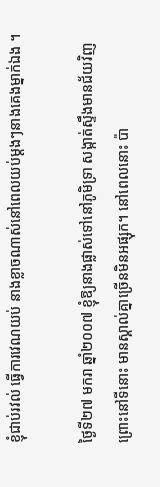ខ្ញុំជាប់រវល់ ធ្វើការវេណយប់ នាងខ្លាចណាស់នៅពេលយប់ម្ដងៗនាងគេងម្នាក់ឯង ។

ថ្ងៃទី២៧ មករា ឆ្នាំ២០០៧ ខ្ញុំឱ្យនាងផ្លាស់ទៅនៅភូមិទ្រា សង្កាត់ស្ទឹងមានជ័យវិញ ព្រោះនៅទីនោះ មានស្គាល់គ្នាច្រើនមិនអផ្សុក។ នៅពេលនោះ ប៉ា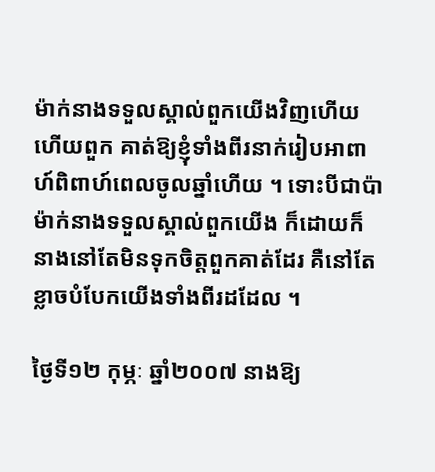ម៉ាក់នាងទទួលស្គាល់ពួកយើងវិញហើយ ហើយពួក គាត់ឱ្យខ្ញុំទាំងពីរនាក់រៀបអាពាហ៍ពិពាហ៍ពេលចូលឆ្នាំហើយ ។ ទោះបីជាប៉ាម៉ាក់នាងទទួលស្គាល់ពួកយើង ក៏ដោយក៏នាងនៅតែមិនទុកចិត្ដពួកគាត់ដែរ គឺនៅតែខ្លាចបំបែកយើងទាំងពីរដដែល ។

ថ្ងៃទី១២ កុម្ភៈ ឆ្នាំ២០០៧ នាងឱ្យ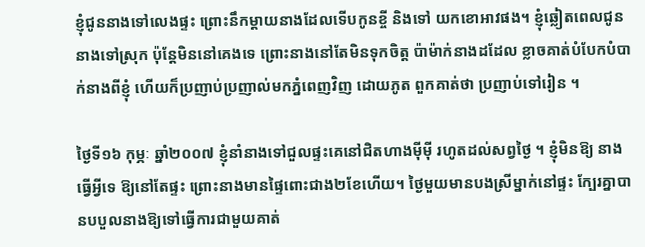ខ្ញុំជូននាងទៅលេងផ្ទះ ព្រោះនឹកម្ដាយនាងដែលទើបកូនខ្ចី និងទៅ យកខោអាវផង។ ខ្ញុំឆ្លៀតពេលជូននាងទៅស្រុក ប៉ុន្ដែមិននៅគេងទេ ព្រោះនាងនៅតែមិនទុកចិត្ដ ប៉ាម៉ាក់នាងដដែល ខ្លាចគាត់បំបែកបំបាក់នាងពីខ្ញុំ ហើយក៏ប្រញាប់ប្រញាល់មកភ្នំពេញវិញ ដោយភូត ពួកគាត់ថា ប្រញាប់ទៅរៀន ។

ថ្ងៃទី១៦ កុម្ភៈ ឆ្នាំ២០០៧ ខ្ញុំនាំនាងទៅជួលផ្ទះគេនៅជិតហាងម៉ីម៉ី រហូតដល់សព្វថ្ងៃ ។ ខ្ញុំមិនឱ្យ នាងធ្វើអ្វីទេ ឱ្យនៅតែផ្ទះ ព្រោះនាងមានផ្ទៃពោះជាង២ខែហើយ។ ថ្ងៃមួយមានបងស្រីម្នាក់នៅផ្ទះ ក្បែរគ្នាបានបបួលនាងឱ្យទៅធ្វើការជាមួយគាត់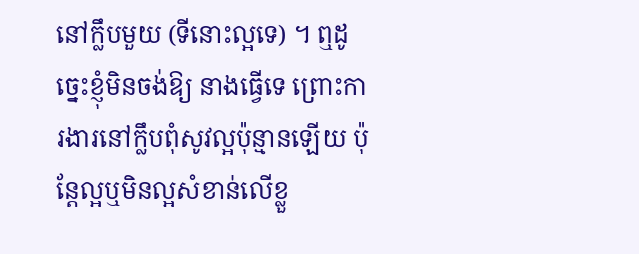នៅក្លឹបមួយ (ទីនោះល្អទេ) ។ ឮដូច្នេះខ្ញុំមិនចង់ឱ្យ នាងធ្វើទេ ព្រោះការងារនៅក្លឹបពុំសូវល្អប៉ុន្មានឡើយ ប៉ុន្ដែល្អឬមិនល្អសំខាន់លើខ្លួ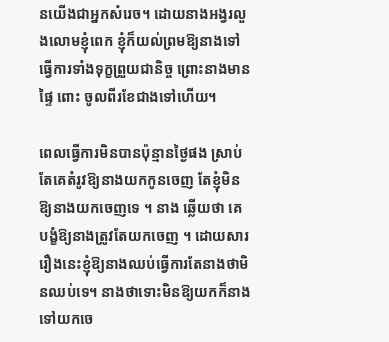នយើងជាអ្នកសំរេច។ ដោយនាងអង្វរលួងលោមខ្ញុំពេក ខ្ញុំក៏យល់ព្រមឱ្យនាងទៅធ្វើការទាំងទុក្ខព្រួយជានិច្ច ព្រោះនាងមានផ្ទៃ ពោះ ចូលពីរខែជាងទៅហើយ។

ពេលធ្វើការមិនបានប៉ុន្មានថ្ងៃផង ស្រាប់តែគេតំរូវឱ្យនាងយកកូនចេញ តែខ្ញុំមិនឱ្យនាងយកចេញទេ ។ នាង ឆ្លើយថា គេបង្ខំឱ្យនាងត្រូវតែយកចេញ ។ ដោយសាររឿងនេះខ្ញុំឱ្យនាងឈប់ធ្វើការតែនាងថាមិនឈប់ទេ។ នាងថាទោះមិនឱ្យយកក៏នាងទៅយកចេ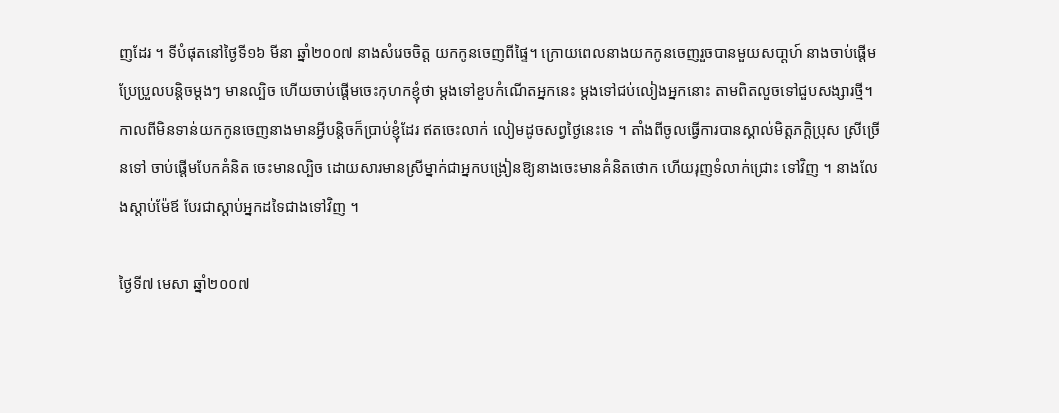ញដែរ ។ ទីបំផុតនៅថ្ងៃទី១៦ មីនា ឆ្នាំ២០០៧ នាងសំរេចចិត្ដ យកកូនចេញពីផ្ទៃ។ ក្រោយពេលនាងយកកូនចេញរួចបានមួយសបា្ដហ៍ នាងចាប់ផ្ដើមប្រែប្រួលបន្ដិចម្ដងៗ មានល្បិច ហើយចាប់ផ្ដើមចេះកុហកខ្ញុំថា ម្ដងទៅខួបកំណើតអ្នកនេះ ម្ដងទៅជប់លៀងអ្នកនោះ តាមពិតលួចទៅជួបសង្សារថ្មី។ កាលពីមិនទាន់យកកូនចេញនាងមានអ្វីបន្ដិចក៏ប្រាប់ខ្ញុំដែរ ឥតចេះលាក់ លៀមដូចសព្វថ្ងៃនេះទេ ។ តាំងពីចូលធ្វើការបានស្គាល់មិត្ដភក្ដិប្រុស ស្រីច្រើនទៅ ចាប់ផ្ដើមបែកគំនិត ចេះមានល្បិច ដោយសារមានស្រីម្នាក់ជាអ្នកបង្រៀនឱ្យនាងចេះមានគំនិតថោក ហើយរុញទំលាក់ជ្រោះ ទៅវិញ ។ នាងលែងស្ដាប់ម៉ែឪ បែរជាស្ដាប់អ្នកដទៃជាងទៅវិញ ។

ថ្ងៃទី៧ មេសា ឆ្នាំ២០០៧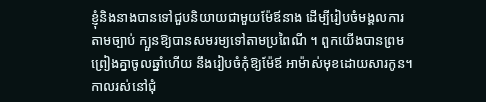ខ្ញុំនិងនាងបានទៅជួបនិយាយជាមួយម៉ែឪនាង ដើម្បីរៀបចំមង្គលការតាមច្បាប់ ក្បួនឱ្យបានសមរម្យទៅតាមប្រពៃណី ។ ពួកយើងបានព្រមព្រៀងគ្នាចូលឆ្នាំហើយ នឹងរៀបចំកុំឱ្យម៉ែឪ អាម៉ាស់មុខដោយសារកូន។ កាលរស់នៅជុំ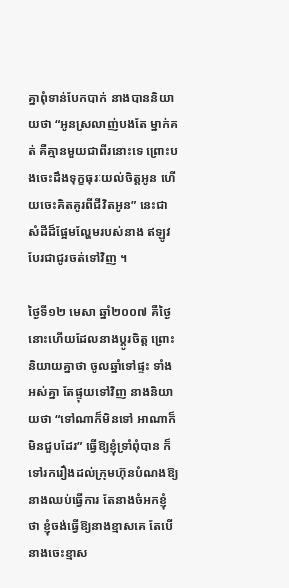គ្នាពុំទាន់បែកបាក់ នាងបាននិយាយថា “អូនស្រលាញ់បងតែ ម្នាក់គត់ គឺគ្មានមួយជាពីរនោះទេ ព្រោះបងចេះដឹងទុក្ខធុរៈយល់ចិត្ដអូន ហើយចេះគិតគូរពីជីវិតអូន” នេះជាសំដីដ៏ផ្អែមល្ហែមរបស់នាង ឥឡូវបែរជាជូរចត់ទៅវិញ ។

ថ្ងៃទី១២ មេសា ឆ្នាំ២០០៧ គឺថ្ងៃនោះហើយដែលនាងប្ដូរចិត្ដ ព្រោះនិយាយគ្នាថា ចូលឆ្នាំទៅផ្ទះ ទាំងអស់គ្នា តែផ្ទុយទៅវិញ នាងនិយាយថា “ទៅណាក៏មិនទៅ អាណាក៏មិនជួបដែរ” ធ្វើឱ្យខ្ញុំទ្រាំពុំបាន ក៏ទៅរករឿងដល់ក្រុមហ៊ុនបំណងឱ្យនាងឈប់ធ្វើការ តែនាងចំអកខ្ញុំថា ខ្ញុំចង់ធ្វើឱ្យនាងខ្មាសគេ តែបើ នាងចេះខ្មាស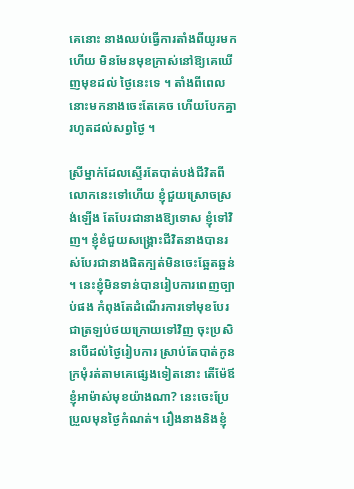គេនោះ នាងឈប់ធ្វើការតាំងពីយូរមកហើយ មិនមែនមុខក្រាស់នៅឱ្យគេឃើញមុខដល់ ថ្ងៃនេះទេ ។ តាំងពីពេលនោះមកនាងចេះតែគេច ហើយបែកគ្នារហូតដល់សព្វថ្ងៃ ។

ស្រីម្នាក់ដែលស្ទើរតែបាត់បង់ជីវិតពីលោកនេះទៅហើយ ខ្ញុំជួយស្រោចស្រង់ឡើង តែបែរជានាងឱ្យទោស ខ្ញុំទៅវិញ។ ខ្ញុំខំជួយសង្គ្រោះជីវិតនាងបានរស់បែរជានាងផិតក្បត់មិនចេះឆ្អែតឆ្អន់។ នេះខ្ញុំមិនទាន់បានរៀបការពេញច្បាប់ផង កំពុងតែដំណើរការទៅមុខបែរជាត្រឡប់ថយក្រោយទៅវិញ ចុះប្រសិនបើដល់ថ្ងៃរៀបការ ស្រាប់តែបាត់កូនក្រមុំរត់តាមគេផ្សេងទៀតនោះ តើម៉ែឪខ្ញុំអាម៉ាស់មុខយ៉ាងណា? នេះចេះប្រែ ប្រួលមុនថ្ងៃកំណត់។ រឿងនាងនិងខ្ញុំ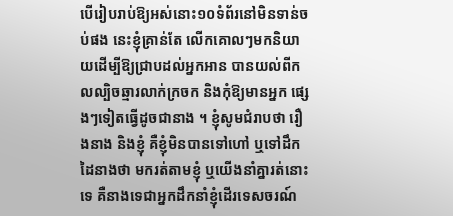បើរៀបរាប់ឱ្យអស់នោះ១០ទំព័រនៅមិនទាន់ចប់ផង នេះខ្ញុំគ្រាន់តែ លើកគោលៗមកនិយាយដើម្បីឱ្យជ្រាបដល់អ្នកអាន បានយល់ពីកលល្បិចឆ្មារលាក់ក្រចក និងកុំឱ្យមានអ្នក ផ្សេងៗទៀតធ្វើដូចជានាង ។ ខ្ញុំសូមជំរាបថា រឿងនាង និងខ្ញុំ គឺខ្ញុំមិនបានទៅហៅ ឬទៅដឹកដៃនាងថា មករត់តាមខ្ញុំ ឬយើងនាំគ្នារត់នោះទេ គឺនាងទេជាអ្នកដឹកនាំខ្ញុំដើរទេសចរណ៍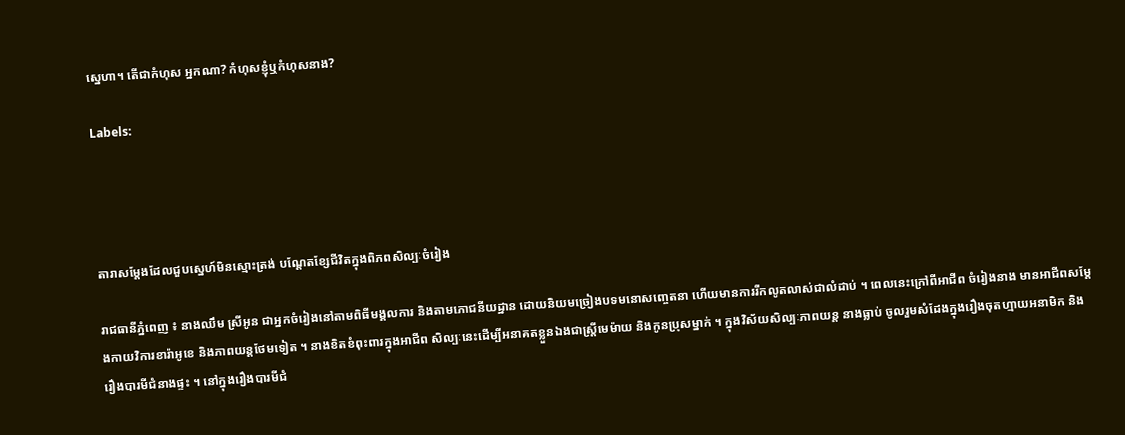ស្នេហា។ តើជាកំហុស អ្នកណា? កំហុសខ្ញុំឬកំហុសនាង?

Labels:




តារាសម្ដែងដែលជួបស្នេហ៍មិនស្មោះត្រង់ បណ្ដែតខ្សែជីវិតក្នុងពិភពសិល្បៈចំរៀង

រាជធានីភ្នំពេញ ៖ នាងឈឹម ស្រីអូន ជាអ្នកចំរៀងនៅតាមពិធីមង្គលការ និងតាមភោជនីយដ្ឋាន ដោយនិយមច្រៀងបទមនោសញ្ចេតនា ហើយមានការរីកលូតលាស់ជាលំដាប់ ។ ពេលនេះក្រៅពីអាជីព ចំរៀងនាង មានអាជីពសម្ដែងកាយវិការខារ៉ាអូខេ និងភាពយន្ដថែមទៀត ។ នាងខិតខំពុះពារក្នុងអាជីព សិល្បៈនេះដើម្បីអនាគតខ្លួនឯងជាស្ដ្រីមេម៉ាយ និងកូនប្រុសម្នាក់ ។ ក្នុងវិស័យសិល្បៈភាពយន្ដ នាងធ្លាប់ ចូលរួមសំដែងក្នុងរឿងចុតហ្មាយអនាមិក និងរឿងបារមីជំនាងផ្ទះ ។ នៅក្នុងរឿងបារមីជំ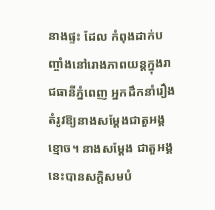នាងផ្ទះ ដែល កំពុងដាក់បញ្ចាំងនៅរោងភាពយន្ដក្នុងរាជធានីភ្នំពេញ អ្នកដឹកនាំរឿងតំរូវឱ្យនាងសម្ដែងជាតួអង្គខ្មោច។ នាងសម្ដែង ជាតួអង្គនេះបានសក្ដិសមបំ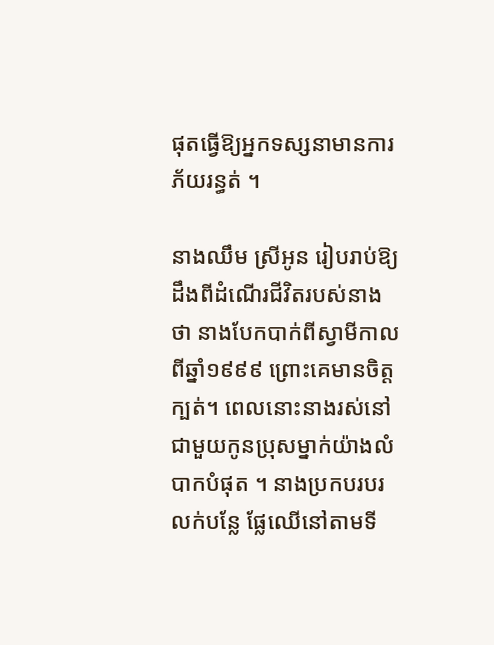ផុតធ្វើឱ្យអ្នកទស្សនាមានការភ័យរន្ធត់ ។

នាងឈឹម ស្រីអូន រៀបរាប់ឱ្យដឹងពីដំណើរជីវិតរបស់នាងថា នាងបែកបាក់ពីស្វាមីកាលពីឆ្នាំ១៩៩៩ ព្រោះគេមានចិត្ដក្បត់។ ពេលនោះនាងរស់នៅជាមួយកូនប្រុសម្នាក់យ៉ាងលំបាកបំផុត ។ នាងប្រកបរបរ លក់បន្លែ ផ្លែឈើនៅតាមទី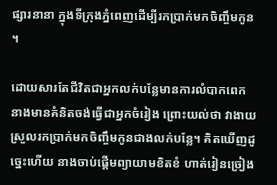ផ្សារនានា ក្នុងទីក្រុងភ្នំពេញដើម្បីរកប្រាក់មកចិញ្ចឹមកូន ។

ដោយសារតែជីវិតជាអ្នកលក់បន្លែមានការលំបាកពេក នាងមានគំនិតចង់ធ្វើជាអ្នកចំរៀង ព្រោះយល់ថា វាងាយស្រួលរកប្រាក់មកចិញ្ចឹមកូនជាងលក់បន្លែ។ គិតឃើញដូច្នេះហើយ នាងចាប់ផ្ដើមព្យាយាមខិតខំ ហាត់រៀនច្រៀង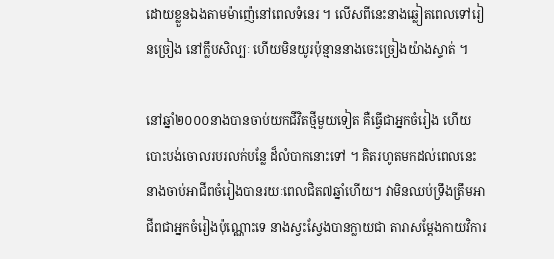ដោយខ្លួនឯងតាមម៉ាញ៉េនៅពេលទំនេរ ។ លើសពីនេះនាងឆ្លៀតពេលទៅរៀនច្រៀង នៅក្លឹបសិល្បៈ ហើយមិនយូរប៉ុន្មាននាងចេះច្រៀងយ៉ាងស្ទាត់ ។

នៅឆ្នាំ២០០០នាងបានចាប់យកជីវិតថ្មីមួយទៀត គឺធ្វើជាអ្នកចំរៀង ហើយបោះបង់ចោលរបរលក់បន្លែ ដ៏លំបាកនោះទៅ ។ គិតរហូតមកដល់ពេលនេះ នាងចាប់អាជីពចំរៀងបានរយៈពេលជិត៧ឆ្នាំហើយ។ វាមិនឈប់ទ្រឹងត្រឹមអាជីពជាអ្នកចំរៀងប៉ុណ្ណោះទេ នាងស្វះស្វែងបានក្លាយជា តារាសម្ដែងកាយវិការ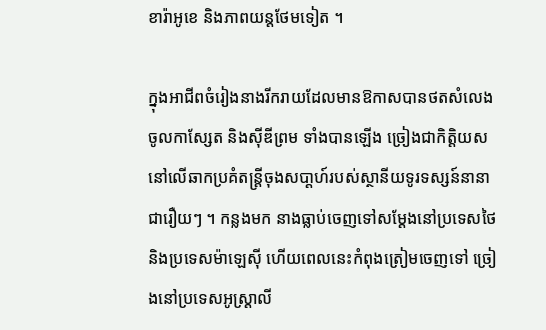ខារ៉ាអូខេ និងភាពយន្ដថែមទៀត ។

ក្នុងអាជីពចំរៀងនាងរីករាយដែលមានឱកាសបានថតសំលេងចូលកាស្សែត និងស៊ីឌីព្រម ទាំងបានឡើង ច្រៀងជាកិត្ដិយសនៅលើឆាកប្រគំតន្ដ្រីចុងសបា្ដហ៍របស់ស្ថានីយទូរទស្សន៍នានាជារឿយៗ ។ កន្លងមក នាងធ្លាប់ចេញទៅសម្ដែងនៅប្រទេសថៃ និងប្រទេសម៉ាឡេស៊ី ហើយពេលនេះកំពុងត្រៀមចេញទៅ ច្រៀងនៅប្រទេសអូស្ដ្រាលី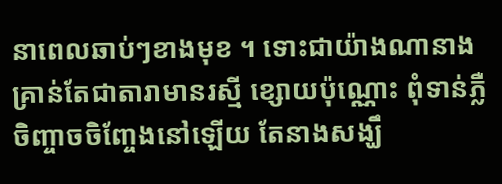នាពេលឆាប់ៗខាងមុខ ។ ទោះជាយ៉ាងណានាងគ្រាន់តែជាតារាមានរស្មី ខ្សោយប៉ុណ្ណោះ ពុំទាន់ភ្លឺចិញ្ចាចចិញ្ចែងនៅឡើយ តែនាងសង្ឃឹ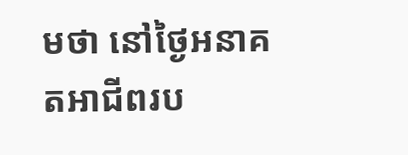មថា នៅថ្ងៃអនាគតអាជីពរប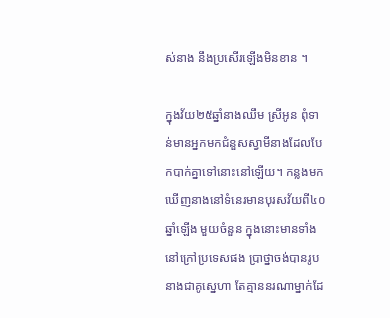ស់នាង នឹងប្រសើរឡើងមិនខាន ។

ក្នុងវ័យ២៥ឆ្នាំនាងឈឹម ស្រីអូន ពុំទាន់មានអ្នកមកជំនួសស្វាមីនាងដែលបែកបាក់គ្នាទៅនោះនៅឡើយ។ កន្លងមកឃើញនាងនៅទំនេរមានបុរសវ័យពី៤០ឆ្នាំឡើង មួយចំនួន ក្នុងនោះមានទាំងនៅក្រៅប្រទេសផង ប្រាថ្នាចង់បានរូបនាងជាគូស្នេហា តែគ្មាននរណាម្នាក់ដែ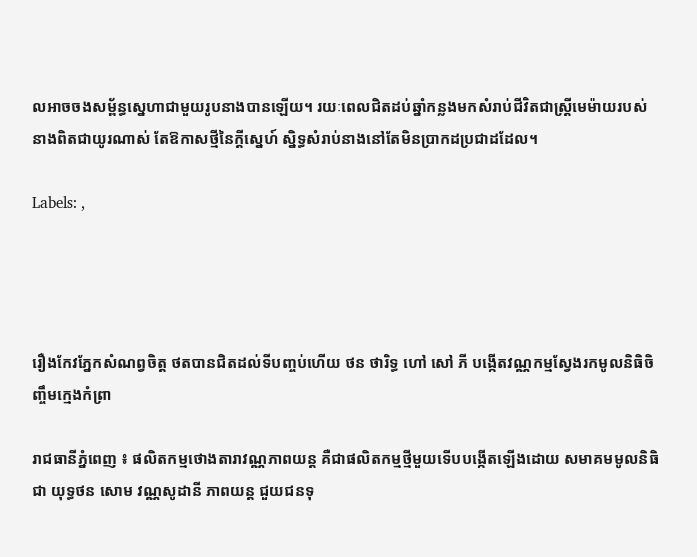លអាចចងសម្ព័ន្ធស្នេហាជាមួយរូបនាងបានឡើយ។ រយៈពេលជិតដប់ឆ្នាំកន្លងមកសំរាប់ជីវិតជាស្ដ្រីមេម៉ាយរបស់នាងពិតជាយូរណាស់ តែឱកាសថ្មីនៃក្ដីស្នេហ៍ ស្និទ្ធសំរាប់នាងនៅតែមិនប្រាកដប្រជាដដែល។

Labels: ,




រឿងកែវភ្នែកសំណព្វចិត្ដ ថតបានជិតដល់ទីបញ្ចប់ហើយ ថន ថារិទ្ធ ហៅ សៅ ភី បង្កើតវណ្ណកម្មស្វែងរកមូលនិធិចិញ្ចឹមក្មេងកំព្រា

រាជធានីភ្នំពេញ ៖ ផលិតកម្មថោងតារាវណ្ណភាពយន្ដ គឺជាផលិតកម្មថ្មីមួយទើបបង្កើតឡើងដោយ សមាគមមូលនិធិជា យុទ្ធថន សោម វណ្ណសូដានី ភាពយន្ដ ជួយជនទុ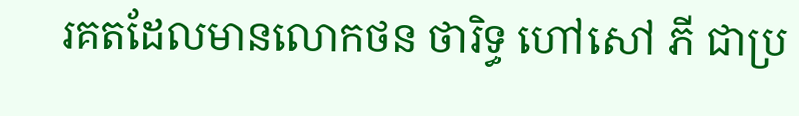រគតដែលមានលោកថន ថារិទ្ធ ហៅសៅ ភី ជាប្រ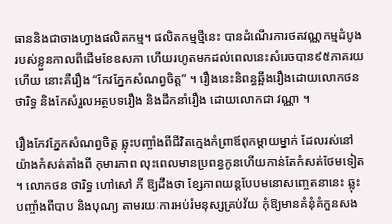ធាននិងជាចាងហ្វាងផលិតកម្ម។ ផលិតកម្មថ្មីនេះ បានដំណើរការថតវណ្ណកម្មដំបូង របស់ខ្លួនកាលពីដើមខែឧសភា ហើយរហូតមកដល់ពេលនេះសំរេចបាន៩៥ភាគរយហើយ នោះគឺរឿង “កែវភ្នែកសំណព្វចិត្ដ” ។ រឿងនេះនិពន្ធឆ្អឹងរឿងដោយលោកថន ថារិទ្ធ និងកែសំរួលអត្ថបទរឿង និងដឹកនាំរឿង ដោយលោកជា វណ្ណា ។

រឿងកែវភ្នែកសំណព្វចិត្ដ ឆ្លុះបញ្ចាំងពីជីវិតក្មេងកំព្រាឪពុកម្ដាយម្នាក់ ដែលរស់នៅយ៉ាងកំសត់តាំងពី កុមារភាព លុះពេលមានប្រពន្ធកូនហើយកាន់តែកំសត់ថែមទៀត។ លោកថន ថារិទ្ធ ហៅសៅ ភី ឱ្យដឹងថា ខ្សែភាពយន្ដបែបមនោសញ្ចេតនានេះ ឆ្លុះបញ្ចាំងពីបាប និងបុណ្យ តាមរយៈការអប់រំមនុស្សគ្រប់វ័យ កុំឱ្យមានគំនុំគំកួនសង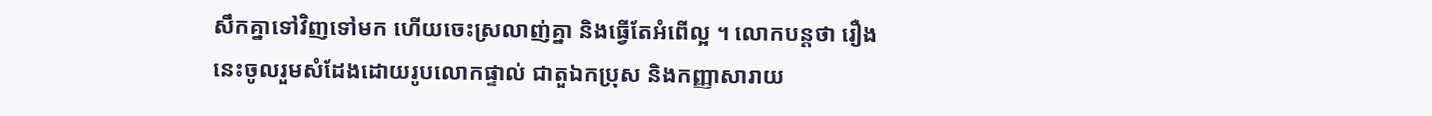សឹកគ្នាទៅវិញទៅមក ហើយចេះស្រលាញ់គ្នា និងធ្វើតែអំពើល្អ ។ លោកបន្ដថា រឿងនេះចូលរួមសំដែងដោយរូបលោកផ្ទាល់ ជាតួឯកប្រុស និងកញ្ញាសារាយ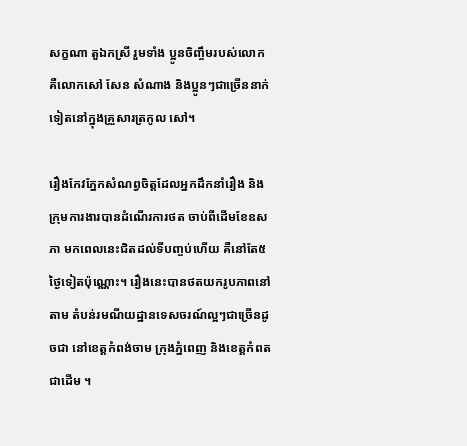សក្ខណា តួឯកស្រី រួមទាំង ប្អូនចិញ្ចឹមរបស់លោក គឺលោកសៅ សែន សំណាង និងប្អូនៗជាច្រើននាក់ទៀតនៅក្នុងគ្រួសារត្រកូល សៅ។

រឿងកែវភ្នែកសំណព្វចិត្ដដែលអ្នកដឹកនាំរឿង និងក្រុមការងារបានដំណើរការថត ចាប់ពីដើមខែឧសភា មកពេលនេះជិតដល់ទីបញ្ចប់ហើយ គឺនៅតែ៥ថ្ងៃទៀតប៉ុណ្ណោះ។ រឿងនេះបានថតយករូបភាពនៅតាម តំបន់រមណីយដ្ឋានទេសចរណ៍ល្អៗជាច្រើនដូចជា នៅខេត្ដកំពង់ចាម ក្រុងភ្នំពេញ និងខេត្ដកំពតជាដើម ។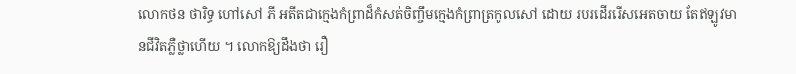លោកថន ថារិទ្ធ ហៅសៅ ភី អតីតជាក្មេងកំព្រាដ៏កំសត់ចិញ្ចឹមក្មេងកំព្រាត្រកូលសៅ ដោយ របរដើររើសអេតចាយ តែឥឡូវមានជីវិតភ្លឺថ្លាហើយ ។ លោកឱ្យដឹងថា រឿ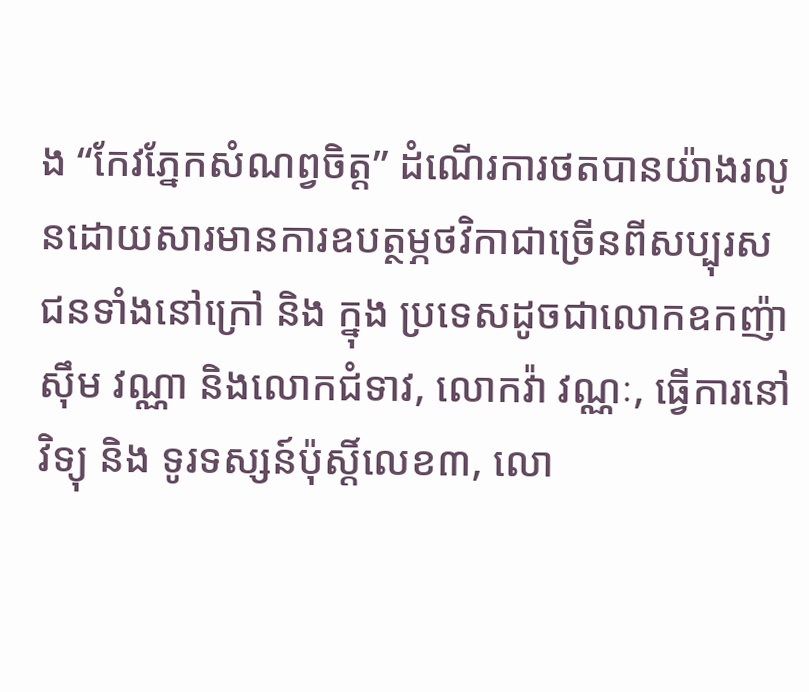ង “កែវភ្នែកសំណព្វចិត្ដ” ដំណើរការថតបានយ៉ាងរលូនដោយសារមានការឧបត្ថម្ភថវិកាជាច្រើនពីសប្បុរសជនទាំងនៅក្រៅ និង ក្នុង ប្រទេសដូចជាលោកឧកញ៉ាស៊ឹម វណ្ណា និងលោកជំទាវ, លោកវ៉ា វណ្ណៈ, ធ្វើការនៅ វិទ្យុ និង ទូរទស្សន៍ប៉ុស្ដិ៍លេខ៣, លោ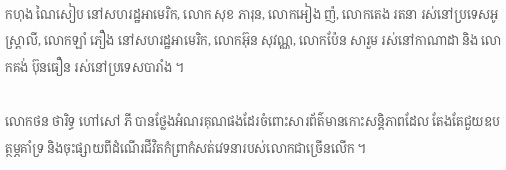កហុង ណៃសៀប នៅសហរដ្ឋអាមេរិក, លោក សុខ ភារុន, លោកអៀង ញ៉, លោកតេង រតនា រស់នៅប្រទេសអូស្ដ្រាលី, លោកឡាំ ភឿង នៅសហរដ្ឋអាមេរិក, លោកអ៊ុន សុវណ្ណ, លោកប៉ែន សារួម រស់នៅកាណាដា និង លោកគង់ ប៊ុនធឿន រស់នៅប្រទេសបារាំង ។

លោកថន ថារិទ្ធ ហៅសៅ ភី បានថ្លែងអំណរគុណផងដែរចំពោះសារព័ត៌មានកោះសន្ដិភាពដែល តែងតែជួយឧបត្ថម្ភគាំទ្រ និងចុះផ្សាយពីដំណើរជីវិតកំព្រាកំសត់វេទនារបស់លោកជាច្រើនលើក ។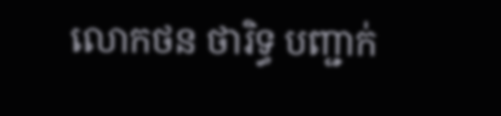លោកថន ថារិទ្ធ បញ្ជាក់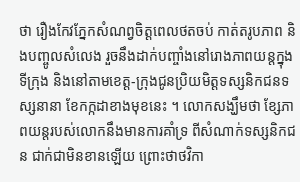ថា រឿងកែវភ្នែកសំណព្វចិត្ដពេលថតចប់ កាត់តរូបភាព និងបញ្ចូលសំលេង រួចនឹងដាក់បញ្ចាំងនៅរោងភាពយន្ដក្នុងទីក្រុង និងនៅតាមខេត្ដ-ក្រុងជូនប្រិយមិត្ដទស្សនិកជនទស្សនានា ខែកក្កដាខាងមុខនេះ ។ លោកសង្ឃឹមថា ខ្សែភាពយន្ដរបស់លោកនឹងមានការគាំទ្រ ពីសំណាក់ទស្សនិកជន ជាក់ជាមិនខានឡើយ ព្រោះថាថវិកា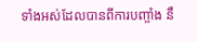ទាំងអស់ដែលបានពីការបញ្ចាំង នឹ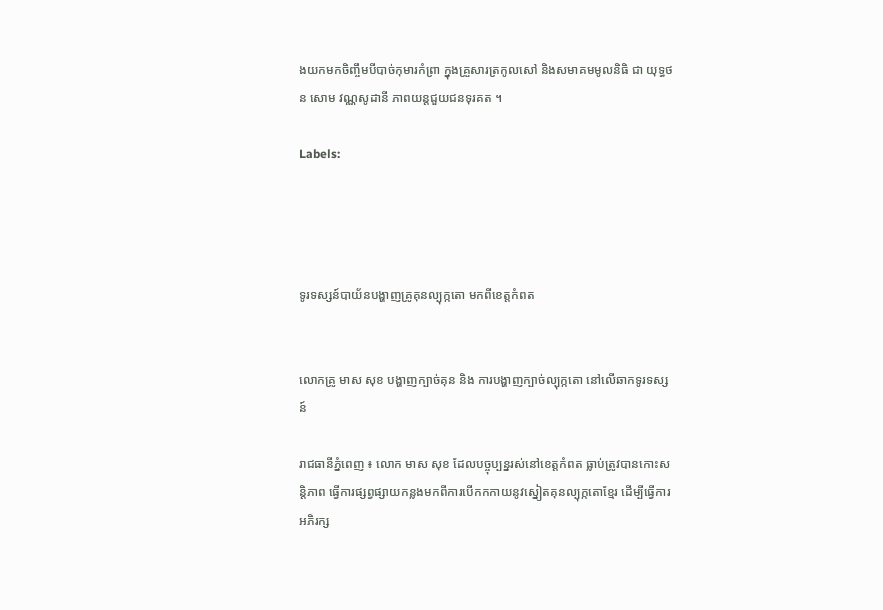ងយកមកចិញ្ចឹមបីបាច់កុមារកំព្រា ក្នុងគ្រួសារត្រកូលសៅ និងសមាគមមូលនិធិ ជា យុទ្ធថន សោម វណ្ណសូដានី ភាពយន្ដជួយជនទុរគត ។

Labels:




ទូរទស្សន៍បាយ័នបង្ហាញគ្រូគុនល្បុក្កតោ មកពីខេត្ដកំពត


លោកគ្រូ មាស សុខ បង្ហាញក្បាច់គុន និង ការបង្ហាញក្បាច់ល្បុក្កតោ នៅលើឆាកទូរទស្សន៍

រាជធានីភ្នំពេញ ៖ លោក មាស សុខ ដែលបច្ចុប្បន្នរស់នៅខេត្ដកំពត ធ្លាប់ត្រូវបានកោះសន្ដិភាព ធ្វើការផ្សព្វផ្សាយកន្លងមកពីការបើកកកាយនូវស្នៀតគុនល្បុក្កតោខ្មែរ ដើម្បីធ្វើការអភិរក្ស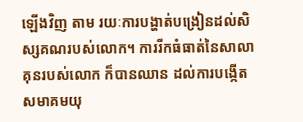ឡើងវិញ តាម រយៈការបង្ហាត់បង្រៀនដល់សិស្សគណរបស់លោក។ ការរីកធំធាត់នៃសាលាគុនរបស់លោក ក៏បានឈាន ដល់ការបង្កើតសមាគមយុ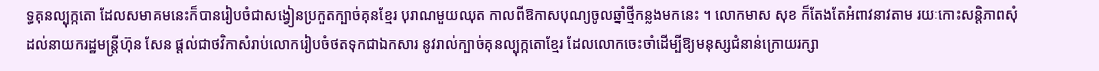ទ្ធគុនល្បុក្កតោ ដែលសមាគមនេះក៏បានរៀបចំជាសង្វៀនប្រកួតក្បាច់គុនខ្មែរ បុរាណមួយឈុត កាលពីឱកាសបុណ្យចូលឆ្នាំថ្មីកន្លងមកនេះ ។ លោកមាស សុខ ក៏តែងតែអំពាវនាវតាម រយៈកោះសន្ដិភាពសុំដល់នាយករដ្ឋមន្ដ្រីហ៊ុន សែន ផ្ដល់ជាថវិកាសំរាប់លោករៀបចំថតទុកជាឯកសារ នូវរាល់ក្បាច់គុនល្បុក្កតោខ្មែរ ដែលលោកចេះចាំដើម្បីឱ្យមនុស្សជំនាន់ក្រោយរក្សា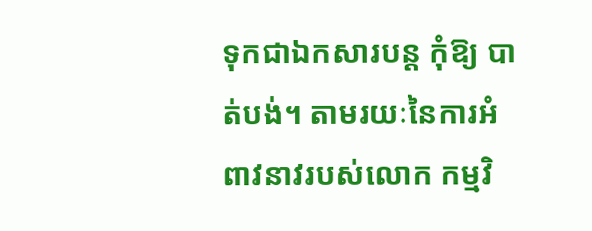ទុកជាឯកសារបន្ដ កុំឱ្យ បាត់បង់។ តាមរយៈនៃការអំពាវនាវរបស់លោក កម្មវិ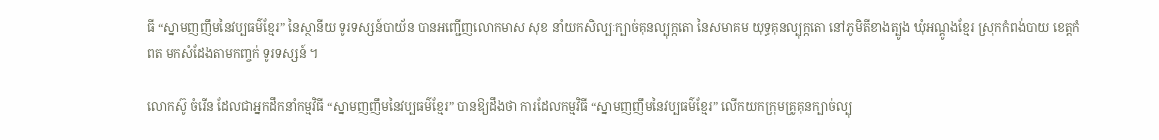ធី “ស្នាមញញឹមនៃវប្បធម៌ខ្មែរ” នៃស្ថានីយ ទូរទស្សន៍បាយ័ន បានអញ្ជើញលោកមាស សុខ នាំយកសិល្បៈក្បាច់គុនល្បុក្កតោ នៃសមាគម យុទ្ធគុនល្បុក្កតោ នៅភូមិតីខាងត្បូង ឃុំអណ្ដូងខ្មែរ ស្រុកកំពង់បាយ ខេត្ដកំពត មកសំដែងតាមកញ្ចក់ ទូរទស្សន៍ ។

លោកស៊ូ ចំរើន ដែលជាអ្នកដឹកនាំកម្មវិធី “ស្នាមញញឹមនៃវប្បធម៌ខ្មែរ” បានឱ្យដឹងថា ការដែលកម្មវិធី “ស្នាមញញឹមនៃវប្បធម៌ខ្មែរ” លើកយកក្រុមគ្រូគុនក្បាច់ល្បុ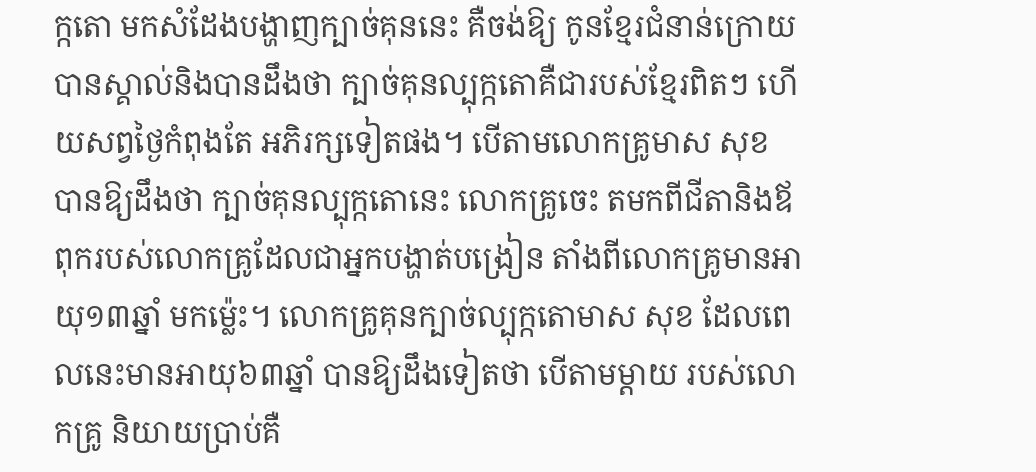ក្កតោ មកសំដែងបង្ហាញក្បាច់គុននេះ គឺចង់ឱ្យ កូនខ្មែរជំនាន់ក្រោយបានស្គាល់និងបានដឹងថា ក្បាច់គុនល្បុក្កតោគឺជារបស់ខ្មែរពិតៗ ហើយសព្វថ្ងៃកំពុងតែ អភិរក្សទៀតផង។ បើតាមលោកគ្រូមាស សុខ បានឱ្យដឹងថា ក្បាច់គុនល្បុក្កតោនេះ លោកគ្រូចេះ តមកពីជីតានិងឪពុករបស់លោកគ្រូដែលជាអ្នកបង្ហាត់បង្រៀន តាំងពីលោកគ្រូមានអាយុ១៣ឆ្នាំ មកម្ល៉េះ។ លោកគ្រូគុនក្បាច់ល្បុក្កតោមាស សុខ ដែលពេលនេះមានអាយុ៦៣ឆ្នាំ បានឱ្យដឹងទៀតថា បើតាមម្ដាយ របស់លោកគ្រូ និយាយប្រាប់គឺ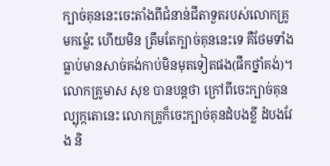ក្បាច់គុននេះចេះតាំងពីជំនាន់ជីតាទួតរបស់លោកគ្រូមកម្ល៉េះ ហើយមិន ត្រឹមតែក្បាច់គុននេះទេ គឺថែមទាំងធ្លាប់មានសាច់គង់កាប់មិនមុតទៀតផង(ផឹកថ្នាំគង់)។ លោកគ្រូមាស សុខ បានបន្ដថា ក្រៅពីចេះក្បាច់គុនល្បុក្កតោនេះ លោកគ្រូក៏ចេះក្បាច់គុនដំបងខ្លី ដំបងវែង និ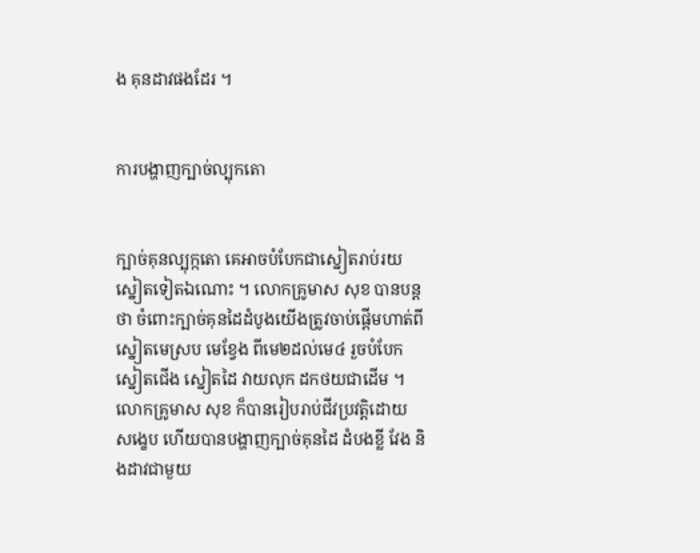ង គុនដាវផងដែរ ។


ការបង្ហាញក្បាច់ល្បុកតោ


ក្បាច់គុនល្បុក្កតោ គេអាចបំបែកជាស្នៀតរាប់រយស្នៀតទៀតឯណោះ ។ លោកគ្រូមាស សុខ បានបន្ដថា ចំពោះក្បាច់គុនដៃដំបូងយើងត្រូវចាប់ផ្ដើមហាត់ពីស្នៀតមេស្រប មេខ្វែង ពីមេ២ដល់មេ៤ រួចបំបែក ស្នៀតជើង ស្នៀតដៃ វាយលុក ដកថយជាដើម ។ លោកគ្រូមាស សុខ ក៏បានរៀបរាប់ជីវប្រវត្ដិដោយ សង្ខេប ហើយបានបង្ហាញក្បាច់គុនដៃ ដំបងខ្លី វែង និងដាវជាមួយ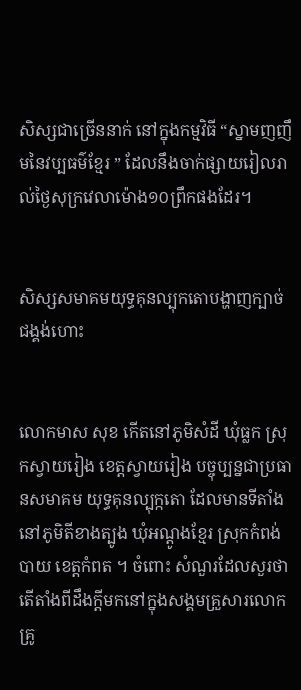សិស្សជាច្រើននាក់ នៅក្នុងកម្មវិធី “ស្នាមញញឹមនៃវប្បធម៌ខ្មែរ ” ដែលនឹងចាក់ផ្សាយរៀលរាល់ថ្ងៃសុក្រវេលាម៉ោង១០ព្រឹកផងដែរ។


សិស្សសមាគមយុទ្ធគុនល្បុកតោបង្ហាញក្បាច់ជង្គង់ហោះ


លោកមាស សុខ កើតនៅភូមិសំដី ឃុំធ្លក ស្រុកស្វាយរៀង ខេត្ដស្វាយរៀង បច្ចុប្បន្នជាប្រធានសមាគម យុទ្ធគុនល្បុក្កតោ ដែលមានទីតាំងនៅភូមិតីខាងត្បូង ឃុំអណ្ដូងខ្មែរ ស្រុកកំពង់បាយ ខេត្ដកំពត ។ ចំពោះ សំណួរដែលសួរថា តើតាំងពីដឹងក្ដីមកនៅក្នុងសង្គមគ្រួសារលោកគ្រូ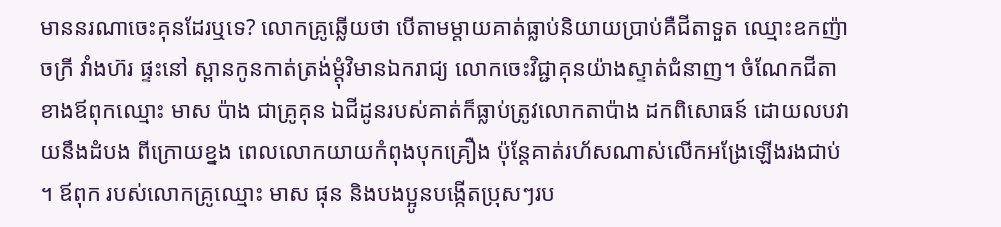មាននរណាចេះគុនដែរឬទេ? លោកគ្រូឆ្លើយថា បើតាមម្ដាយគាត់ធ្លាប់និយាយប្រាប់គឺជីតាទួត ឈ្មោះឧកញ៉ាចក្រី វាំងហ៊រ ផ្ទះនៅ ស្ពានកូនកាត់ត្រង់ម្ដុំវិមានឯករាជ្យ លោកចេះវិជ្ជាគុនយ៉ាងស្ទាត់ជំនាញ។ ចំណែកជីតាខាងឪពុកឈ្មោះ មាស ប៉ាង ជាគ្រូគុន ឯជីដូនរបស់គាត់ក៏ធ្លាប់ត្រូវលោកតាប៉ាង ដកពិសោធន៍ ដោយលបវាយនឹងដំបង ពីក្រោយខ្នង ពេលលោកយាយកំពុងបុកគ្រឿង ប៉ុន្ដែគាត់រហ័សណាស់លើកអង្រែឡើងរងជាប់ ។ ឪពុក របស់លោកគ្រូឈ្មោះ មាស ផុន និងបងប្អូនបង្កើតប្រុសៗរប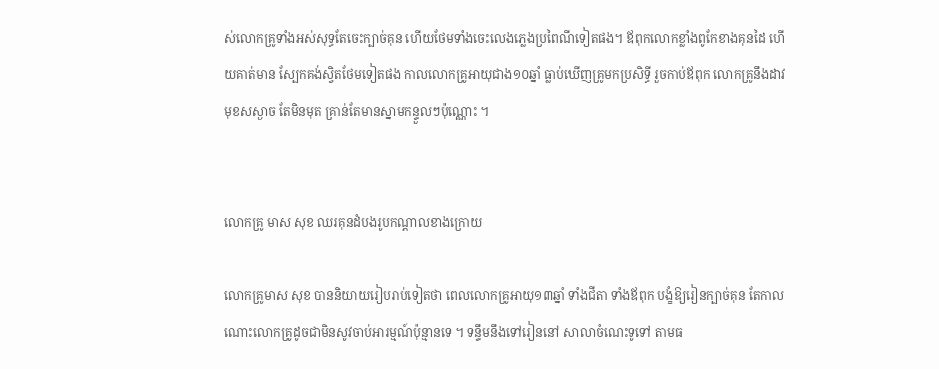ស់លោកគ្រូទាំងអស់សុទ្ធតែចេះក្បាច់គុន ហើយថែមទាំងចេះលេងភ្លេងប្រពៃណីទៀតផង។ ឪពុកលោកខ្លាំងពូកែខាងគុនដៃ ហើយគាត់មាន ស្បែកគង់ស្វិតថែមទៀតផង កាលលោកគ្រូអាយុជាង១០ឆ្នាំ ធ្លាប់ឃើញគ្រូមកប្រសិទ្ធី រួចកាប់ឪពុក លោកគ្រូនឹងដាវមុខសស្ងាច តែមិនមុត គ្រាន់តែមានស្នាមកន្ទួលៗប៉ុណ្ណោះ ។


លោកគ្រូ មាស សុខ ឈរគុនដំបងរូបកណ្ដាលខាងក្រោយ

លោកគ្រូមាស សុខ បាននិយាយរៀបរាប់ទៀតថា ពេលលោកគ្រូអាយុ១៣ឆ្នាំ ទាំងជីតា ទាំងឪពុក បង្ខំឱ្យរៀនក្បាច់គុន តែកាលណោះលោកគ្រូដូចជាមិនសូវចាប់អារម្មណ៍ប៉ុន្មានទេ ។ ទន្ទឹមនឹងទៅរៀននៅ សាលាចំណេះទូទៅ តាមធ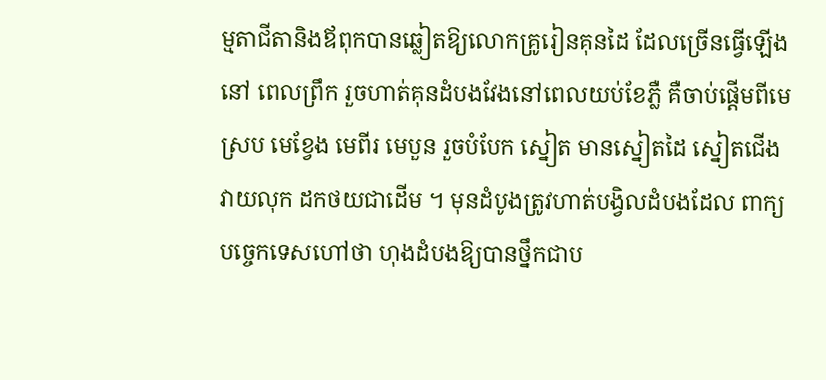ម្មតាជីតានិងឪពុកបានឆ្លៀតឱ្យលោកគ្រូរៀនគុនដៃ ដែលច្រើនធ្វើឡើងនៅ ពេលព្រឹក រួចហាត់គុនដំបងវែងនៅពេលយប់ខែភ្លឺ គឺចាប់ផ្ដើមពីមេស្រប មេខ្វែង មេពីរ មេបួន រួចបំបែក ស្នៀត មានស្នៀតដៃ ស្នៀតជើង វាយលុក ដកថយជាដើម ។ មុនដំបូងត្រូវហាត់បង្វិលដំបងដែល ពាក្យបច្ចេកទេសហៅថា ហុងដំបងឱ្យបានថ្នឹកជាប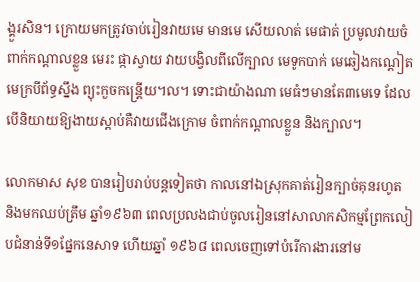ង្គួរសិន។ ក្រោយមកត្រូវចាប់រៀនវាយមេ មានមេ សើយលាត់ មេផាត់ ប្រមូលវាយចំពាក់កណ្ដាលខ្លួន មេរះ ផ្កាស្វាយ វាយបង្វិលពីលើក្បាល មេទូកបាក់ មេឆៀងកណ្ដៀត មេក្របីព័ទ្ធស្នឹង ព្យុះកួចកន្ដ្រើយ។ល។ ទោះជាយ៉ាងណា មេធំៗមានតែ៣មេទេ ដែល បើនិយាយឱ្យងាយស្ដាប់គឺវាយជើងក្រោម ចំពាក់កណ្ដាលខ្លួន និងក្បាល។

លោកមាស សុខ បានរៀបរាប់បន្ដទៀតថា កាលនៅឯស្រុកគាត់រៀនក្បាច់គុនរហូត និងមកឈប់ត្រឹម ឆ្នាំ១៩៦៣ ពេលប្រលងជាប់ចូលរៀននៅសាលាកសិកម្មព្រែកលៀបជំនាន់ទី១ផ្នែកនេសាទ ហើយឆ្នាំ ១៩៦៨ ពេលចេញទៅបំរើការងារនៅម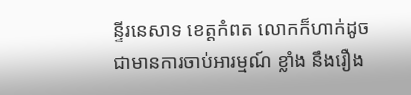ន្ទីរនេសាទ ខេត្ដកំពត លោកក៏ហាក់ដូចជាមានការចាប់អារម្មណ៍ ខ្លាំង នឹងរឿង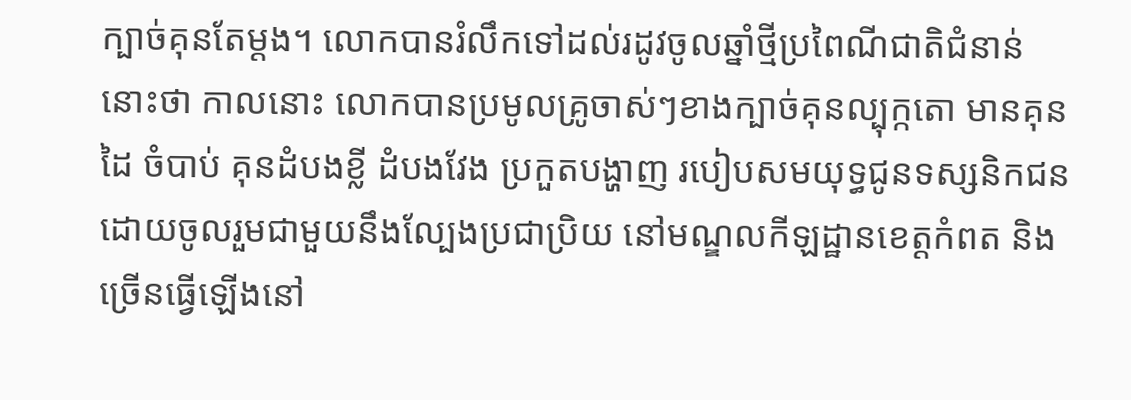ក្បាច់គុនតែម្ដង។ លោកបានរំលឹកទៅដល់រដូវចូលឆ្នាំថ្មីប្រពៃណីជាតិជំនាន់នោះថា កាលនោះ លោកបានប្រមូលគ្រូចាស់ៗខាងក្បាច់គុនល្បុក្កតោ មានគុនដៃ ចំបាប់ គុនដំបងខ្លី ដំបងវែង ប្រកួតបង្ហាញ របៀបសមយុទ្ធជូនទស្សនិកជន ដោយចូលរួមជាមួយនឹងល្បែងប្រជាប្រិយ នៅមណ្ឌលកីឡដ្ឋានខេត្ដកំពត និងច្រើនធ្វើឡើងនៅ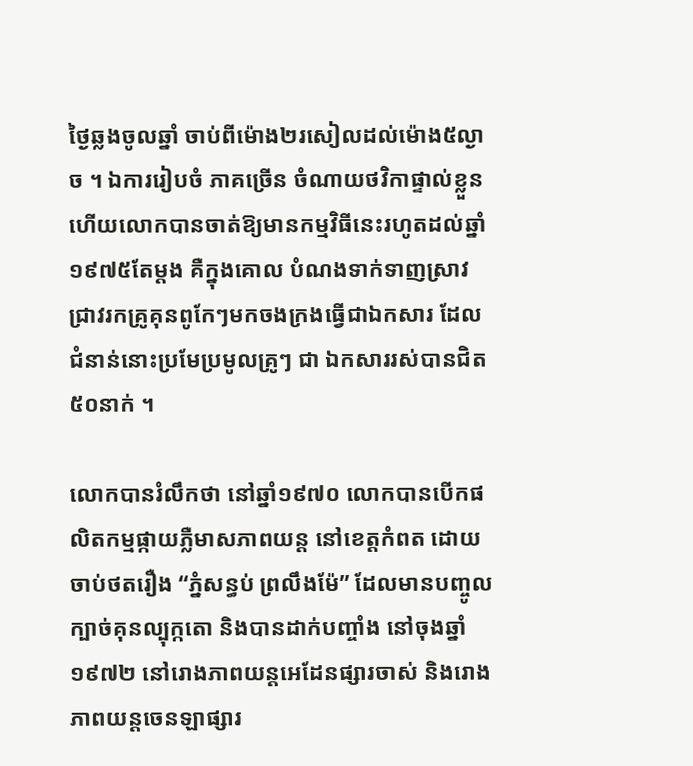ថ្ងៃឆ្លងចូលឆ្នាំ ចាប់ពីម៉ោង២រសៀលដល់ម៉ោង៥ល្ងាច ។ ឯការរៀបចំ ភាគច្រើន ចំណាយថវិកាផ្ទាល់ខ្លួន ហើយលោកបានចាត់ឱ្យមានកម្មវិធីនេះរហូតដល់ឆ្នាំ១៩៧៥តែម្ដង គឺក្នុងគោល បំណងទាក់ទាញស្រាវជ្រាវរកគ្រូគុនពូកែៗមកចងក្រងធ្វើជាឯកសារ ដែលជំនាន់នោះប្រមែប្រមូលគ្រូៗ ជា ឯកសាររស់បានជិត៥០នាក់ ។

លោកបានរំលឹកថា នៅឆ្នាំ១៩៧០ លោកបានបើកផលិតកម្មផ្កាយភ្លឺមាសភាពយន្ដ នៅខេត្ដកំពត ដោយចាប់ថតរឿង “ភ្នំសន្ធប់ ព្រលឹងម៉ែ” ដែលមានបញ្ចូលក្បាច់គុនល្បុក្កតោ និងបានដាក់បញ្ចាំង នៅចុងឆ្នាំ១៩៧២ នៅរោងភាពយន្ដអេដែនផ្សារចាស់ និងរោងភាពយន្ដចេនឡាផ្សារ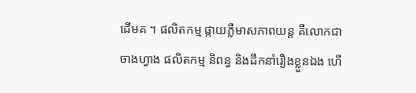ដើមគ ។ ផលិតកម្ម ផ្កាយភ្លឺមាសភាពយន្ដ គឺលោកជាចាងហ្វាង ផលិតកម្ម និពន្ធ និងដឹកនាំរឿងខ្លួនឯង ហើ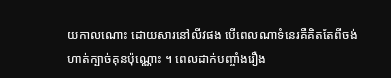យកាលណោះ ដោយសារនៅលីវផង បើពេលណាទំនេរគឺគិតតែពីចង់ហាត់ក្បាច់គុនប៉ុណ្ណោះ ។ ពេលដាក់បញ្ចាំងរឿង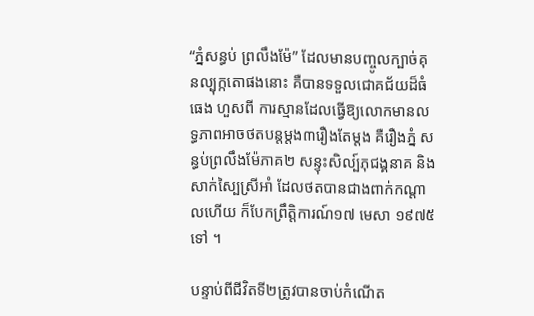“ភ្នំសន្ធប់ ព្រលឹងម៉ែ” ដែលមានបញ្ចូលក្បាច់គុនល្បុក្កតោផងនោះ គឺបានទទួលជោគជ័យដ៏ធំធេង ហួសពី ការស្មានដែលធ្វើឱ្យលោកមានលទ្ធភាពអាចថតបន្ដម្ដង៣រឿងតែម្ដង គឺរឿងភ្នំ សន្ធប់ព្រលឹងម៉ែភាគ២ សន្ទុះសិល្ប៍ភុជង្គនាគ និងសាក់ស្បៃស្រីអាំ ដែលថតបានជាងពាក់កណ្ដាលហើយ ក៏បែកព្រឹត្ដិការណ៍១៧ មេសា ១៩៧៥ទៅ ។

បន្ទាប់ពីជីវិតទី២ត្រូវបានចាប់កំណើត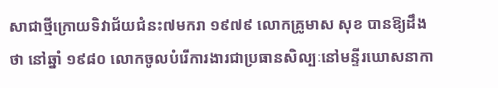សាជាថ្មីក្រោយទិវាជ័យជំនះ៧មករា ១៩៧៩ លោកគ្រូមាស សុខ បានឱ្យដឹងថា នៅឆ្នាំ ១៩៨០ លោកចូលបំរើការងារជាប្រធានសិល្បៈនៅមន្ទីរឃោសនាកា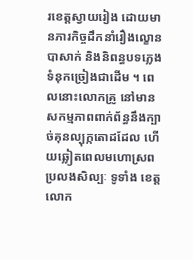រខេត្ដស្វាយរៀង ដោយមានភារកិច្ចដឹកនាំរឿងល្ខោនបាសាក់ និងនិពន្ធបទភ្លេងទំនុកច្រៀងជាដើម ។ ពេលនោះលោកគ្រូ នៅមានសកម្មភាពពាក់ព័ន្ធនឹងក្បាច់គុនល្បុក្កតោដដែល ហើយឆ្លៀតពេលមហោស្រពប្រលងសិល្បៈ ទូទាំង ខេត្ដ លោក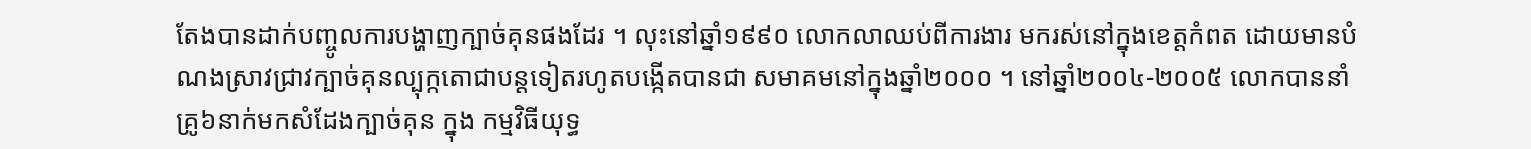តែងបានដាក់បញ្ចូលការបង្ហាញក្បាច់គុនផងដែរ ។ លុះនៅឆ្នាំ១៩៩០ លោកលាឈប់ពីការងារ មករស់នៅក្នុងខេត្ដកំពត ដោយមានបំណងស្រាវជ្រាវក្បាច់គុនល្បុក្កតោជាបន្ដទៀតរហូតបង្កើតបានជា សមាគមនៅក្នុងឆ្នាំ២០០០ ។ នៅឆ្នាំ២០០៤-២០០៥ លោកបាននាំគ្រូ៦នាក់មកសំដែងក្បាច់គុន ក្នុង កម្មវិធីយុទ្ធ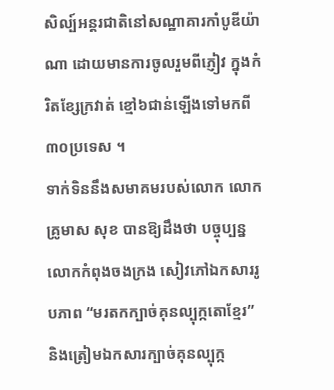សិល្ប៍អន្ដរជាតិនៅសណ្ឋាគារកាំបូឌីយ៉ាណា ដោយមានការចូលរួមពីភ្ញៀវ ក្នុងកំរិតខ្សែក្រវាត់ ខ្មៅ៦ជាន់ឡើងទៅមកពី៣០ប្រទេស ។
ទាក់ទិននឹងសមាគមរបស់លោក លោកគ្រូមាស សុខ បានឱ្យដឹងថា បច្ចុប្បន្នលោកកំពុងចងក្រង សៀវភៅឯកសាររូបភាព “មរតកក្បាច់គុនល្បុក្កតោខ្មែរ” និងត្រៀមឯកសារក្បាច់គុនល្បុក្ក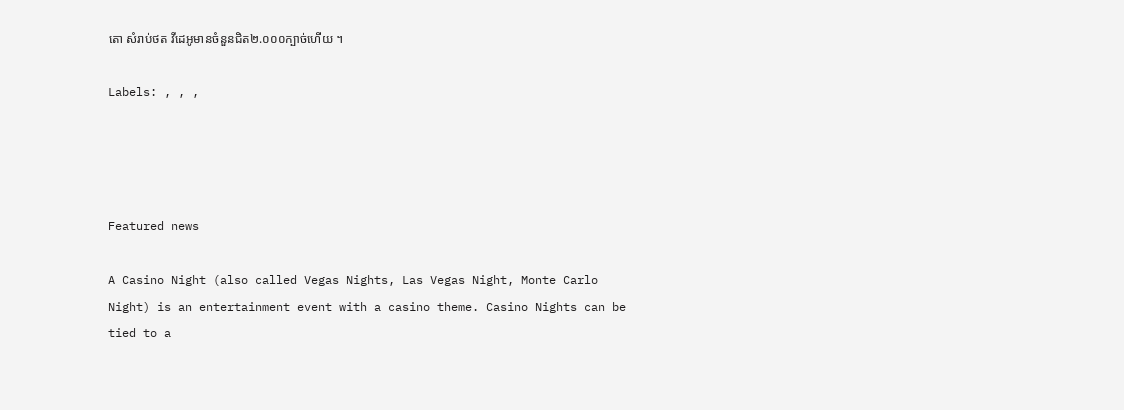តោ សំរាប់ថត វីដេអូមានចំនួនជិត២.០០០ក្បាច់ហើយ ។

Labels: , , ,




Featured news

A Casino Night (also called Vegas Nights, Las Vegas Night, Monte Carlo Night) is an entertainment event with a casino theme. Casino Nights can be tied to a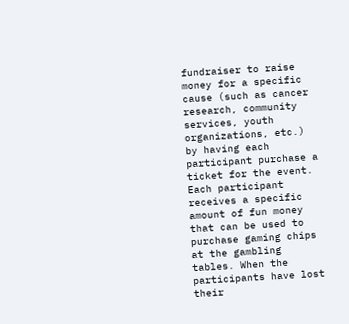fundraiser to raise money for a specific cause (such as cancer research, community services, youth organizations, etc.) by having each participant purchase a ticket for the event. Each participant receives a specific amount of fun money that can be used to purchase gaming chips at the gambling tables. When the participants have lost their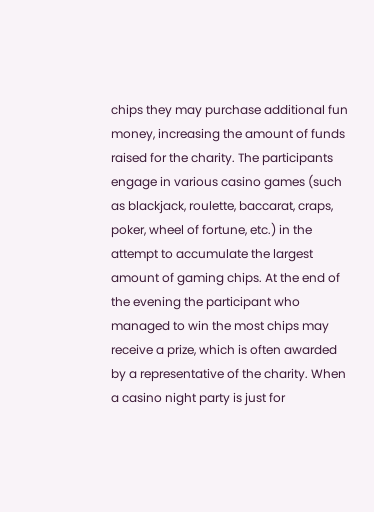chips they may purchase additional fun money, increasing the amount of funds raised for the charity. The participants engage in various casino games (such as blackjack, roulette, baccarat, craps, poker, wheel of fortune, etc.) in the attempt to accumulate the largest amount of gaming chips. At the end of the evening the participant who managed to win the most chips may receive a prize, which is often awarded by a representative of the charity. When a casino night party is just for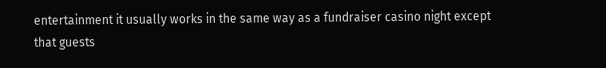entertainment it usually works in the same way as a fundraiser casino night except that guests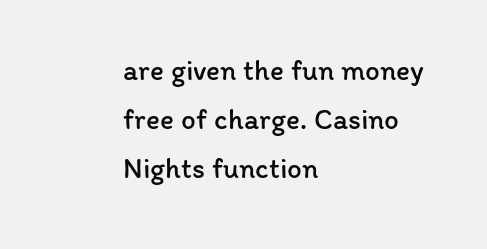are given the fun money free of charge. Casino Nights function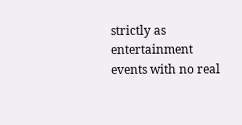strictly as entertainment events with no real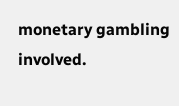monetary gambling involved.